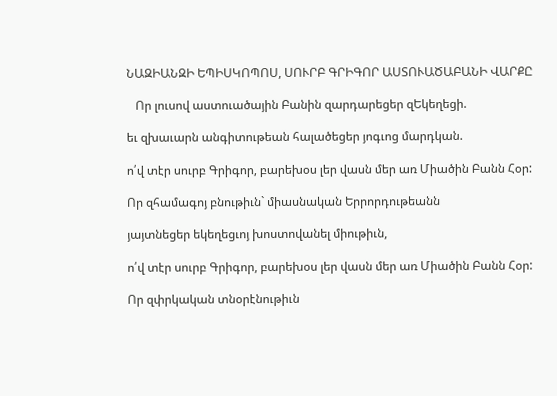ՆԱԶԻԱՆԶԻ ԵՊԻՍԿՈՊՈՍ, ՍՈՒՐԲ ԳՐԻԳՈՐ ԱՍՏՈՒԱԾԱԲԱՆԻ ՎԱՐՔԸ

   Որ լուսով աստուածային Բանին զարդարեցեր զԵկեղեցի.

եւ զխաւարն անգիտութեան հալածեցեր յոգւոց մարդկան.

ո՛վ տէր սուրբ Գրիգոր, բարեխօս լեր վասն մեր առ Միածին Բանն Հօր:

Որ զհամագոյ բնութիւն` միասնական Երրորդութեանն

յայտնեցեր եկեղեցւոյ խոստովանել միութիւն,

ո՛վ տէր սուրբ Գրիգոր, բարեխօս լեր վասն մեր առ Միածին Բանն Հօր:

Որ զփրկական տնօրէնութիւն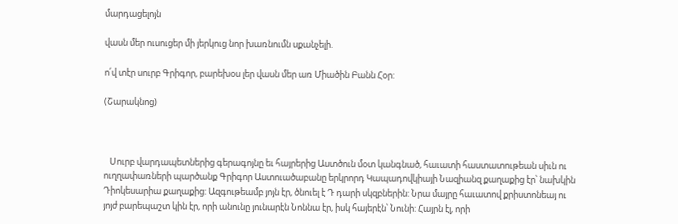մարդացելոյն

վասն մեր ուսուցեր մի յերկուց նոր խառնումն սքանչելի.

ո՛վ տէր սուրբ Գրիգոր, բարեխօս լեր վասն մեր առ Միածին Բանն Հօր:

(Շարակնոց)



   Սուրբ վարդապետներից գերագոյնը եւ հայրերից Աստծուն մօտ կանգնած, հաւատի հաստատութեան սիւն ու ուղղափառների պարծանք Գրիգոր Աստուածաբանը երկրորդ Կապադովկիայի Նազիանզ քաղաքից էր՝ նախկին Դիոկեսարիա քաղաքից: Ազգութեամբ յոյն էր, ծնուել է Դ դարի սկզբներին: Նրա մայրը հաւատով քրիստոնեայ ու յոյժ բարեպաշտ կին էր, որի անունը յունարէն Նոննա էր, իսկ հայերէն՝ Նունի: Հայրն էլ, որի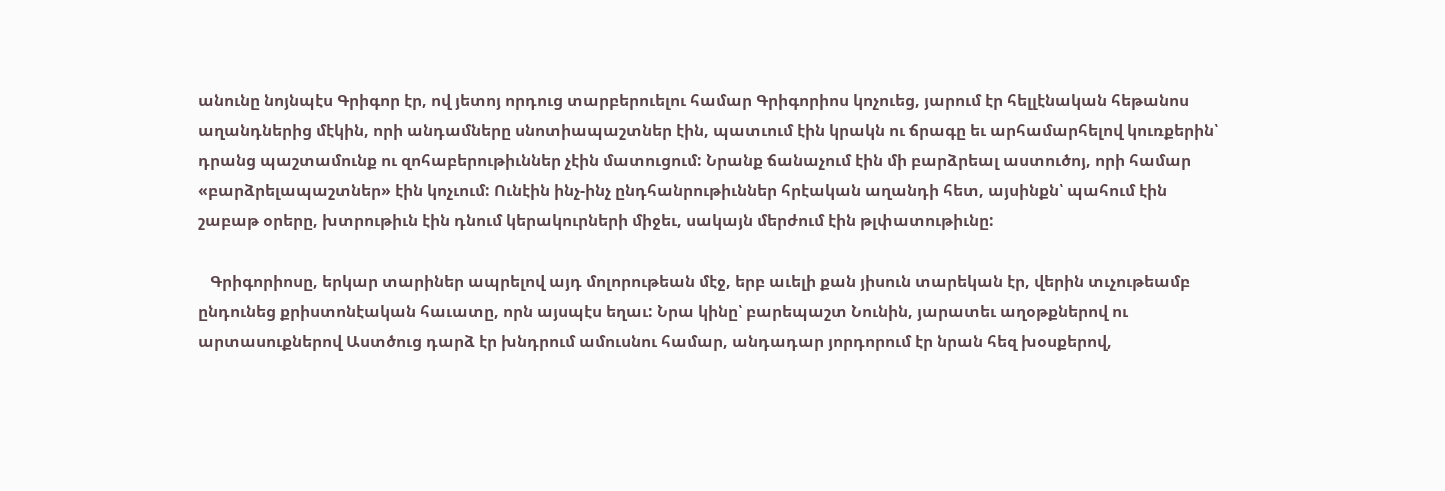անունը նոյնպէս Գրիգոր էր, ով յետոյ որդուց տարբերուելու համար Գրիգորիոս կոչուեց, յարում էր հելլէնական հեթանոս աղանդներից մէկին, որի անդամները սնոտիապաշտներ էին, պատւում էին կրակն ու ճրագը եւ արհամարհելով կուռքերին՝ դրանց պաշտամունք ու զոհաբերութիւններ չէին մատուցում: Նրանք ճանաչում էին մի բարձրեալ աստուծոյ, որի համար «բարձրելապաշտներ» էին կոչւում: Ունէին ինչ-ինչ ընդհանրութիւններ հրէական աղանդի հետ, այսինքն՝ պահում էին շաբաթ օրերը, խտրութիւն էին դնում կերակուրների միջեւ, սակայն մերժում էին թլփատութիւնը:

   Գրիգորիոսը, երկար տարիներ ապրելով այդ մոլորութեան մէջ, երբ աւելի քան յիսուն տարեկան էր, վերին տւչութեամբ ընդունեց քրիստոնէական հաւատը, որն այսպէս եղաւ: Նրա կինը՝ բարեպաշտ Նունին, յարատեւ աղօթքներով ու արտասուքներով Աստծուց դարձ էր խնդրում ամուսնու համար, անդադար յորդորում էր նրան հեզ խօսքերով,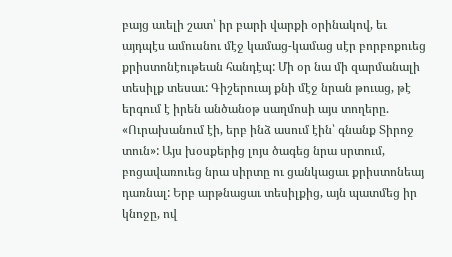բայց աւելի շատ՝ իր բարի վարքի օրինակով, եւ այդպէս ամուսնու մէջ կամաց-կամաց սէր բորբոքուեց քրիստոնէութեան հանդէպ: Մի օր նա մի զարմանալի տեսիլք տեսաւ: Գիշերուայ քնի մէջ նրան թուաց, թէ երգում է իրեն անծանօթ սաղմոսի այս տողերը. «Ուրախանում էի, երբ ինձ ասում էին՝ գնանք Տիրոջ տուն»: Այս խօսքերից լոյս ծագեց նրա սրտում, բոցավառուեց նրա սիրտը ու ցանկացաւ քրիստոնեայ դառնալ: Երբ արթնացաւ տեսիլքից, այն պատմեց իր կնոջը, ով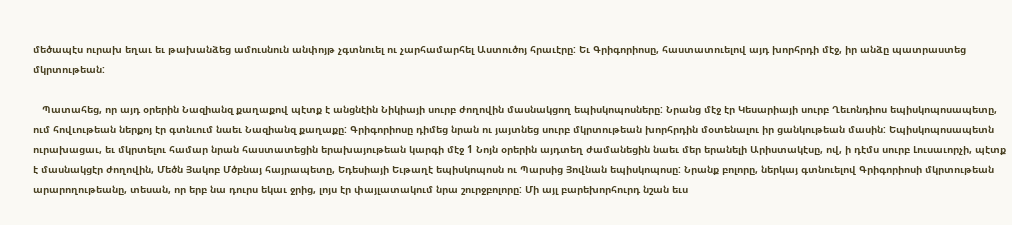մեծապէս ուրախ եղաւ եւ թախանձեց ամուսնուն անփոյթ չգտնուել ու չարհամարհել Աստուծոյ հրաւէրը: Եւ Գրիգորիոսը, հաստատուելով այդ խորհրդի մէջ, իր անձը պատրաստեց մկրտութեան:

   Պատահեց, որ այդ օրերին Նազիանզ քաղաքով պէտք է անցնէին Նիկիայի սուրբ ժողովին մասնակցող եպիսկոպոսները: Նրանց մէջ էր Կեսարիայի սուրբ Ղեւոնդիոս եպիսկոպոսապետը, ում հովւութեան ներքոյ էր գտնւում նաեւ Նազիանզ քաղաքը: Գրիգորիոսը դիմեց նրան ու յայտնեց սուրբ մկրտութեան խորհրդին մօտենալու իր ցանկութեան մասին: Եպիսկոպոսապետն ուրախացաւ, եւ մկրտելու համար նրան հաստատեցին երախայութեան կարգի մէջ 1 Նոյն օրերին այդտեղ ժամանեցին նաեւ մեր երանելի Արիստակէսը, ով, ի դէմս սուրբ Լուսաւորչի, պէտք է մասնակցէր ժողովին, Մեծն Յակոբ Մծբնայ հայրապետը, Եդեսիայի Եւթաղէ եպիսկոպոսն ու Պարսից Յովնան եպիսկոպոսը: Նրանք բոլորը, ներկայ գտնուելով Գրիգորիոսի մկրտութեան արարողութեանը, տեսան, որ երբ նա դուրս եկաւ ջրից, լոյս էր փայլատակում նրա շուրջբոլորը: Մի այլ բարեխորհուրդ նշան եւս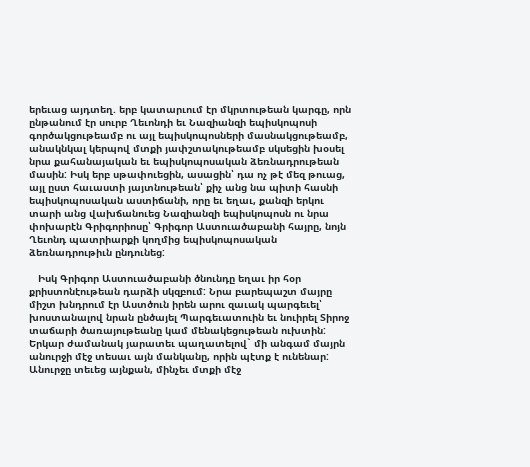երեւաց այդտեղ. երբ կատարւում էր մկրտութեան կարգը, որն ընթանում էր սուրբ Ղեւոնդի եւ Նազիանզի եպիսկոպոսի գործակցութեամբ ու այլ եպիսկոպոսների մասնակցութեամբ, անակնկալ կերպով մտքի յափշտակութեամբ սկսեցին խօսել նրա քահանայական եւ եպիսկոպոսական ձեռնադրութեան մասին: Իսկ երբ սթափուեցին, ասացին՝ դա ոչ թէ մեզ թուաց, այլ ըստ հաւաստի յայտնութեան՝ քիչ անց նա պիտի հասնի եպիսկոպոսական աստիճանի, որը եւ եղաւ, քանզի երկու տարի անց վախճանուեց Նազիանզի եպիսկոպոսն ու նրա փոխարէն Գրիգորիոսը՝ Գրիգոր Աստուածաբանի հայրը, նոյն Ղեւոնդ պատրիարքի կողմից եպիսկոպոսական ձեռնադրութիւն ընդունեց:

   Իսկ Գրիգոր Աստուածաբանի ծնունդը եղաւ իր հօր քրիստոնէութեան դարձի սկզբում: Նրա բարեպաշտ մայրը միշտ խնդրում էր Աստծուն իրեն արու զաւակ պարգեւել՝ խոստանալով նրան ընծայել Պարգեւատուին եւ նուիրել Տիրոջ տաճարի ծառայութեանը կամ մենակեցութեան ուխտին: Երկար ժամանակ յարատեւ պաղատելով` մի անգամ մայրն անուրջի մէջ տեսաւ այն մանկանը, որին պէտք է ունենար: Անուրջը տեւեց այնքան, մինչեւ մտքի մէջ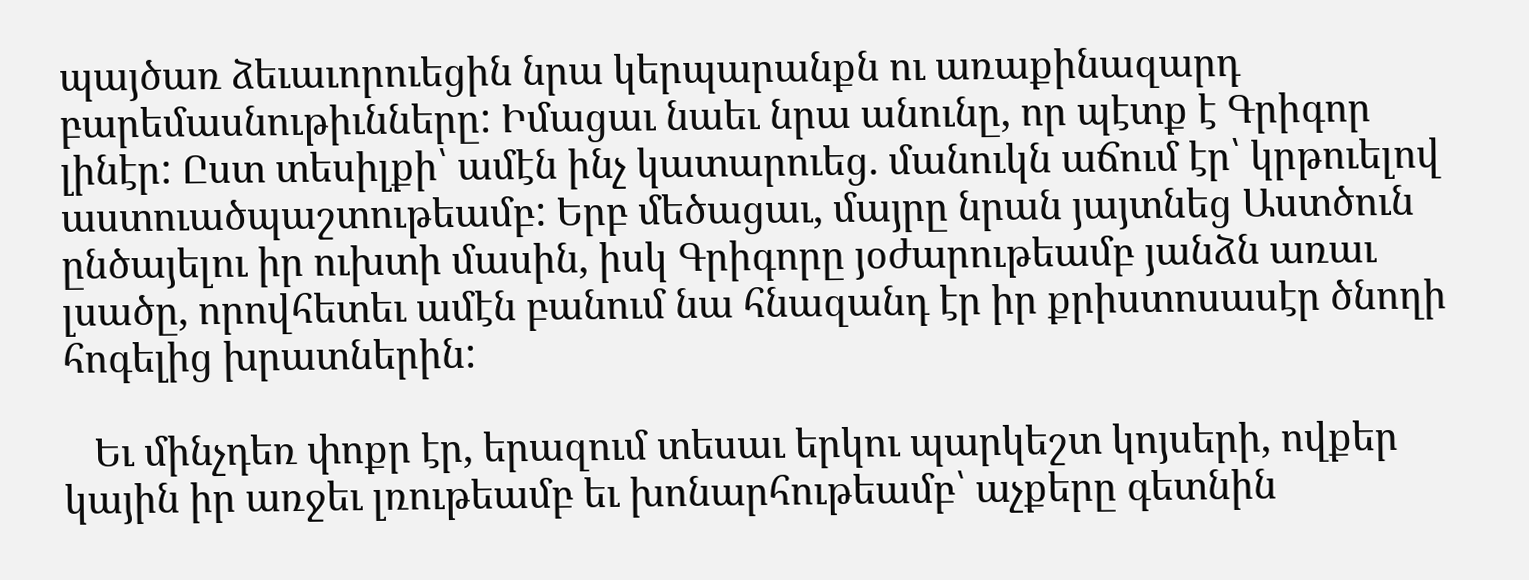պայծառ ձեւաւորուեցին նրա կերպարանքն ու առաքինազարդ բարեմասնութիւնները: Իմացաւ նաեւ նրա անունը, որ պէտք է Գրիգոր լինէր: Ըստ տեսիլքի՝ ամէն ինչ կատարուեց. մանուկն աճում էր՝ կրթուելով աստուածպաշտութեամբ: Երբ մեծացաւ, մայրը նրան յայտնեց Աստծուն ընծայելու իր ուխտի մասին, իսկ Գրիգորը յօժարութեամբ յանձն առաւ լսածը, որովհետեւ ամէն բանում նա հնազանդ էր իր քրիստոսասէր ծնողի հոգելից խրատներին:

   Եւ մինչդեռ փոքր էր, երազում տեսաւ երկու պարկեշտ կոյսերի, ովքեր կային իր առջեւ լռութեամբ եւ խոնարհութեամբ՝ աչքերը գետնին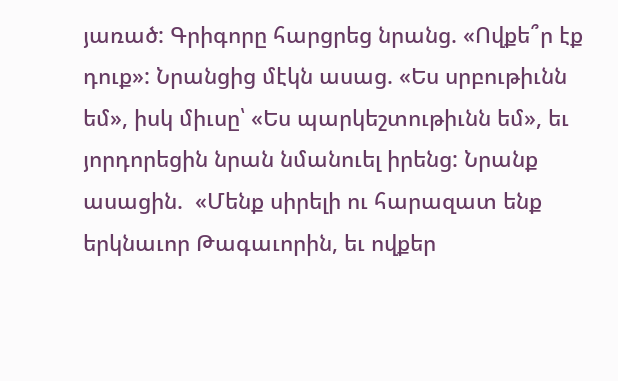յառած: Գրիգորը հարցրեց նրանց. «Ովքե՞ր էք դուք»: Նրանցից մէկն ասաց. «Ես սրբութիւնն եմ», իսկ միւսը՝ «Ես պարկեշտութիւնն եմ», եւ յորդորեցին նրան նմանուել իրենց: Նրանք ասացին.  «Մենք սիրելի ու հարազատ ենք երկնաւոր Թագաւորին, եւ ովքեր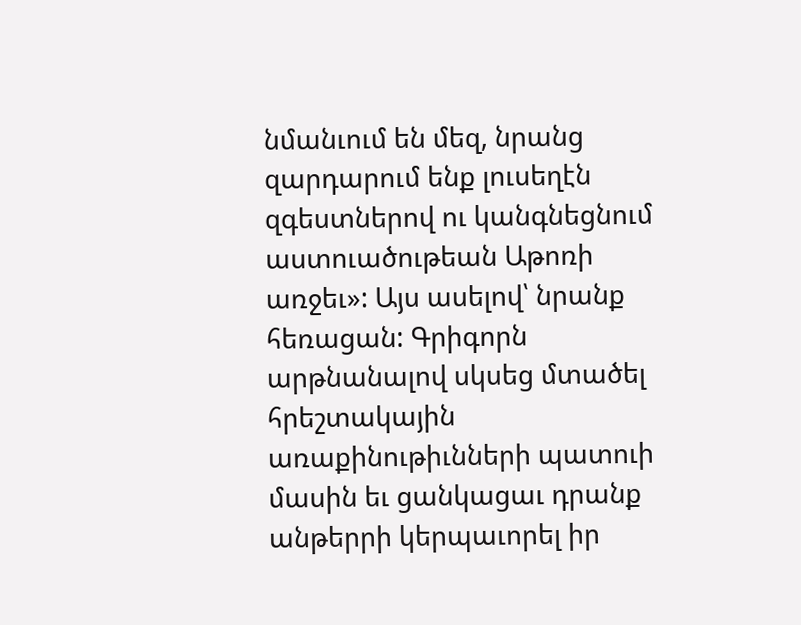նմանւում են մեզ, նրանց զարդարում ենք լուսեղէն զգեստներով ու կանգնեցնում աստուածութեան Աթոռի առջեւ»: Այս ասելով՝ նրանք հեռացան: Գրիգորն արթնանալով սկսեց մտածել հրեշտակային առաքինութիւնների պատուի մասին եւ ցանկացաւ դրանք անթերրի կերպաւորել իր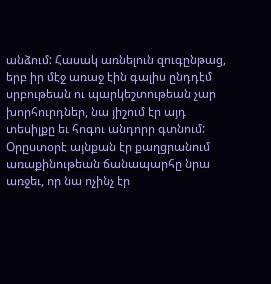անձում: Հասակ առնելուն զուգընթաց, երբ իր մէջ առաջ էին գալիս ընդդէմ սրբութեան ու պարկեշտութեան չար խորհուրդներ, նա յիշում էր այդ տեսիլքը եւ հոգու անդորր գտնում: Օրըստօրէ այնքան էր քաղցրանում առաքինութեան ճանապարհը նրա առջեւ, որ նա ոչինչ էր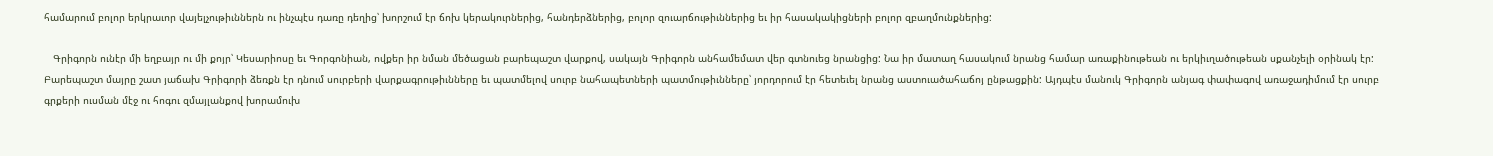համարում բոլոր երկրաւոր վայելչութիւններն ու ինչպէս դառը դեղից՝ խորշում էր ճոխ կերակուրներից, հանդերձներից, բոլոր զուարճութիւններից եւ իր հասակակիցների բոլոր զբաղմունքներից:

   Գրիգորն ունէր մի եղբայր ու մի քոյր՝ Կեսարիոսը եւ Գորգոնիան, ովքեր իր նման մեծացան բարեպաշտ վարքով, սակայն Գրիգորն անհամեմատ վեր գտնուեց նրանցից: Նա իր մատաղ հասակում նրանց համար առաքինութեան ու երկիւղածութեան սքանչելի օրինակ էր: Բարեպաշտ մայրը շատ յաճախ Գրիգորի ձեռքն էր դնում սուրբերի վարքագրութիւնները եւ պատմելով սուրբ նահապետների պատմութիւնները՝ յորդորում էր հետեւել նրանց աստուածահաճոյ ընթացքին: Այդպէս մանուկ Գրիգորն անյագ փափագով առաջադիմում էր սուրբ գրքերի ուսման մէջ ու հոգու զմայլանքով խորամուխ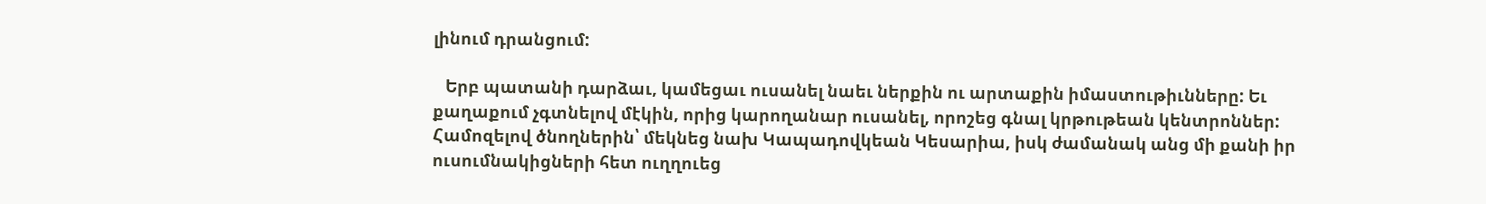լինում դրանցում:

   Երբ պատանի դարձաւ, կամեցաւ ուսանել նաեւ ներքին ու արտաքին իմաստութիւնները: Եւ քաղաքում չգտնելով մէկին, որից կարողանար ուսանել, որոշեց գնալ կրթութեան կենտրոններ: Համոզելով ծնողներին՝ մեկնեց նախ Կապադովկեան Կեսարիա, իսկ ժամանակ անց մի քանի իր ուսումնակիցների հետ ուղղուեց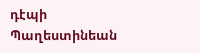դէպի Պաղեստինեան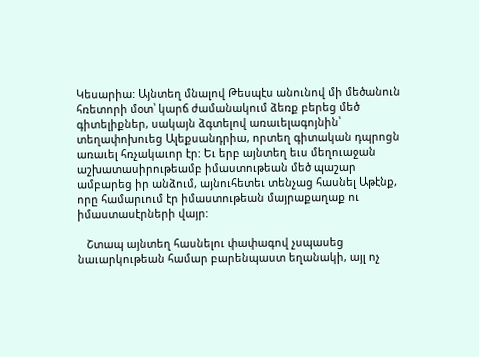Կեսարիա: Այնտեղ մնալով Թեսպէս անունով մի մեծանուն հռետորի մօտ՝ կարճ ժամանակում ձեռք բերեց մեծ գիտելիքներ, սակայն ձգտելով առաւելագոյնին՝ տեղափոխուեց Ալեքսանդրիա, որտեղ գիտական դպրոցն առաւել հռչակաւոր էր: Եւ երբ այնտեղ եւս մեղուաջան աշխատասիրութեամբ իմաստութեան մեծ պաշար ամբարեց իր անձում, այնուհետեւ տենչաց հասնել Աթէնք, որը համարւում էր իմաստութեան մայրաքաղաք ու իմաստասէրների վայր:

   Շտապ այնտեղ հասնելու փափագով չսպասեց նաւարկութեան համար բարենպաստ եղանակի, այլ ոչ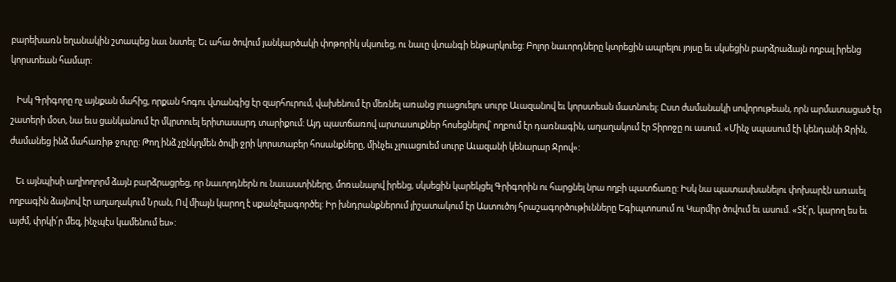բարեխառն եղանակին շտապեց նաւ նստել: Եւ ահա ծովում յանկարծակի փոթորիկ սկսուեց, ու նաւը վտանգի ենթարկուեց: Բոլոր նաւորդները կտրեցին ապրելու յոյսը եւ սկսեցին բարձրաձայն ողբալ իրենց կորստեան համար:

   Իսկ Գրիգորը ոչ այնքան մահից, որքան հոգու վտանգից էր զարհուրում, վախենում էր մեռնել առանց լուացուելու սուրբ Աւազանով եւ կորստեան մատնուել: Ըստ ժամանակի սովորութեան, որն արմատացած էր շատերի մօտ, նա եւս ցանկանում էր մկրտուել երիտասարդ տարիքում: Այդ պատճառով արտասուքներ հոսեցնելով՝ ողբում էր դառնագին, աղաղակում էր Տիրոջը ու ասում. «Մինչ սպասում էի կենդանի Ջրին, ժամանեց ինձ մահառիթ ջուրը: Թող ինձ չընկղմեն ծովի ջրի կորստաբեր հոսանքները, մինչեւ չլուացուեմ սուրբ Աւազանի կենարար Ջրով»:

   Եւ այնպիսի աղիողորմ ձայն բարձրացրեց, որ նաւորդներն ու նաւաստիները, մոռանալով իրենց, սկսեցին կարեկցել Գրիգորին ու հարցնել նրա ողբի պատճառը: Իսկ նա պատասխանելու փոխարէն առաւել ողբագին ձայնով էր աղաղակում Նրան, Ով միայն կարող է սքանչելագործել: Իր խնդրանքներում յիշատակում էր Աստուծոյ հրաշագործութիւնները Եգիպտոսում ու Կարմիր ծովում եւ ասում. «Տէ՛ր, կարող ես եւ այժմ, փրկի՛ր մեզ, ինչպէս կամենում ես»: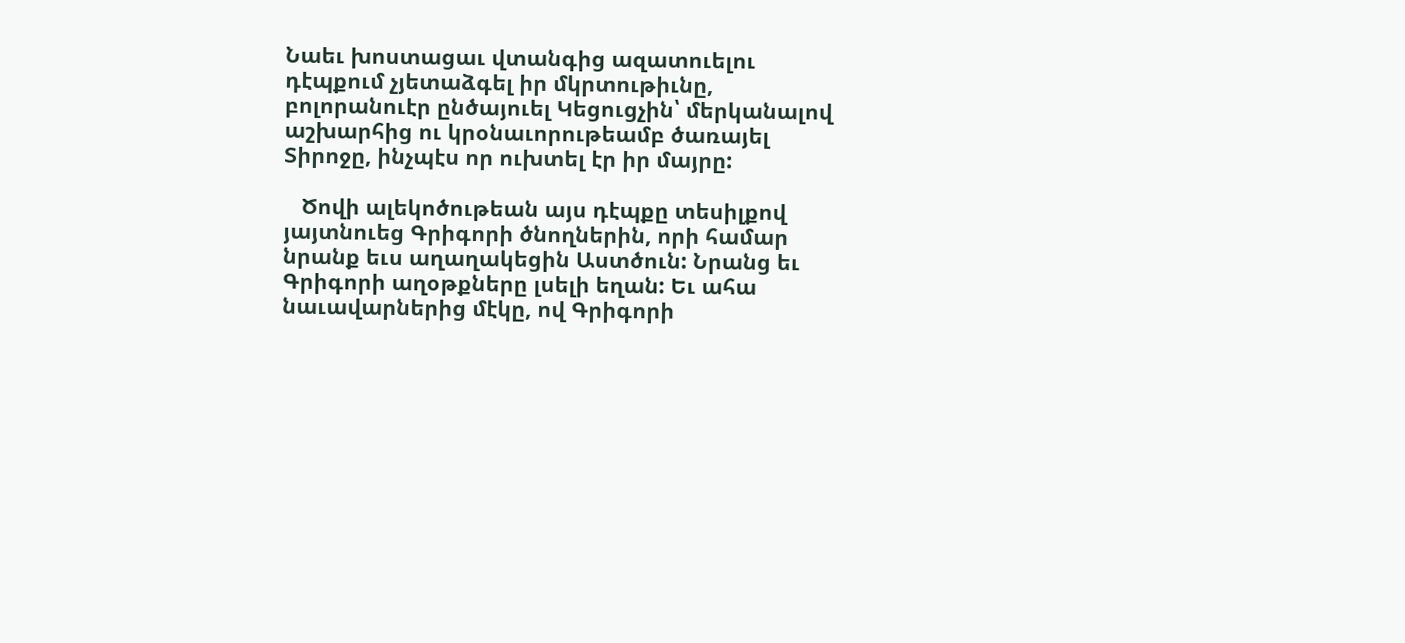Նաեւ խոստացաւ վտանգից ազատուելու դէպքում չյետաձգել իր մկրտութիւնը, բոլորանուէր ընծայուել Կեցուցչին՝ մերկանալով աշխարհից ու կրօնաւորութեամբ ծառայել Տիրոջը, ինչպէս որ ուխտել էր իր մայրը:

   Ծովի ալեկոծութեան այս դէպքը տեսիլքով յայտնուեց Գրիգորի ծնողներին, որի համար նրանք եւս աղաղակեցին Աստծուն: Նրանց եւ Գրիգորի աղօթքները լսելի եղան: Եւ ահա նաւավարներից մէկը, ով Գրիգորի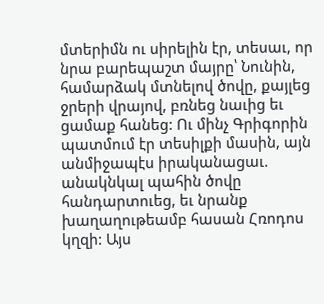մտերիմն ու սիրելին էր, տեսաւ, որ նրա բարեպաշտ մայրը՝ Նունին, համարձակ մտնելով ծովը, քայլեց ջրերի վրայով, բռնեց նաւից եւ ցամաք հանեց: Ու մինչ Գրիգորին պատմում էր տեսիլքի մասին, այն անմիջապէս իրականացաւ. անակնկալ պահին ծովը հանդարտուեց, եւ նրանք խաղաղութեամբ հասան Հռոդոս կղզի: Այս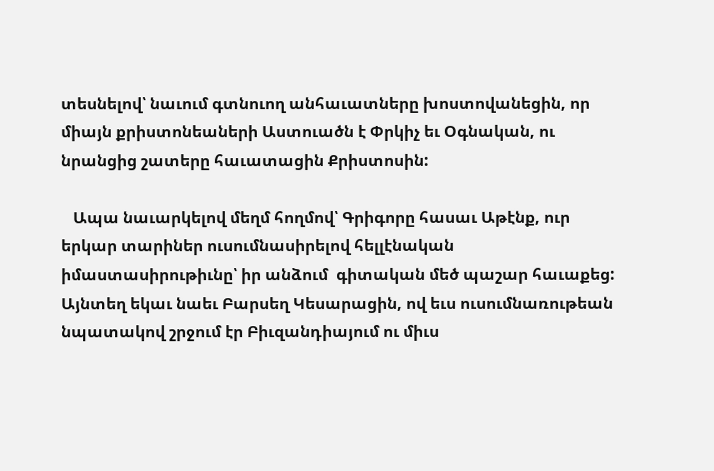տեսնելով՝ նաւում գտնուող անհաւատները խոստովանեցին, որ միայն քրիստոնեաների Աստուածն է Փրկիչ եւ Օգնական, ու նրանցից շատերը հաւատացին Քրիստոսին:

   Ապա նաւարկելով մեղմ հողմով՝ Գրիգորը հասաւ Աթէնք, ուր երկար տարիներ ուսումնասիրելով հելլէնական իմաստասիրութիւնը՝ իր անձում  գիտական մեծ պաշար հաւաքեց: Այնտեղ եկաւ նաեւ Բարսեղ Կեսարացին, ով եւս ուսումնառութեան նպատակով շրջում էր Բիւզանդիայում ու միւս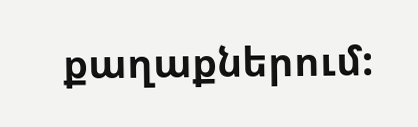քաղաքներում: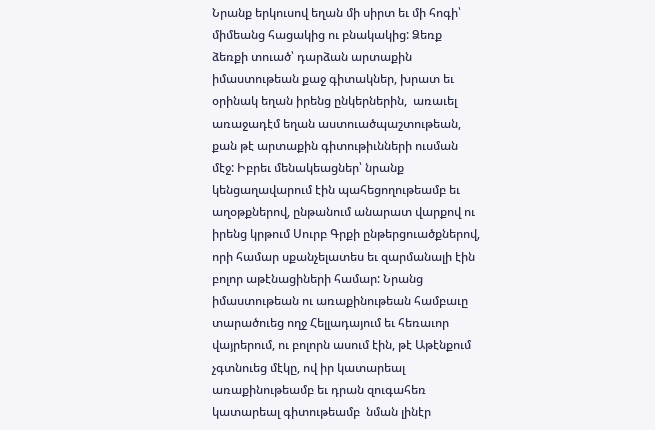Նրանք երկուսով եղան մի սիրտ եւ մի հոգի՝ միմեանց հացակից ու բնակակից: Ձեռք ձեռքի տուած՝ դարձան արտաքին իմաստութեան քաջ գիտակներ, խրատ եւ օրինակ եղան իրենց ընկերներին,  առաւել առաջադէմ եղան աստուածպաշտութեան, քան թէ արտաքին գիտութիւնների ուսման մէջ: Իբրեւ մենակեացներ՝ նրանք կենցաղավարում էին պահեցողութեամբ եւ աղօթքներով, ընթանում անարատ վարքով ու իրենց կրթում Սուրբ Գրքի ընթերցուածքներով, որի համար սքանչելատես եւ զարմանալի էին բոլոր աթէնացիների համար: Նրանց իմաստութեան ու առաքինութեան համբաւը տարածուեց ողջ Հելլադայում եւ հեռաւոր վայրերում, ու բոլորն ասում էին, թէ Աթէնքում չգտնուեց մէկը, ով իր կատարեալ առաքինութեամբ եւ դրան զուգահեռ կատարեալ գիտութեամբ  նման լինէր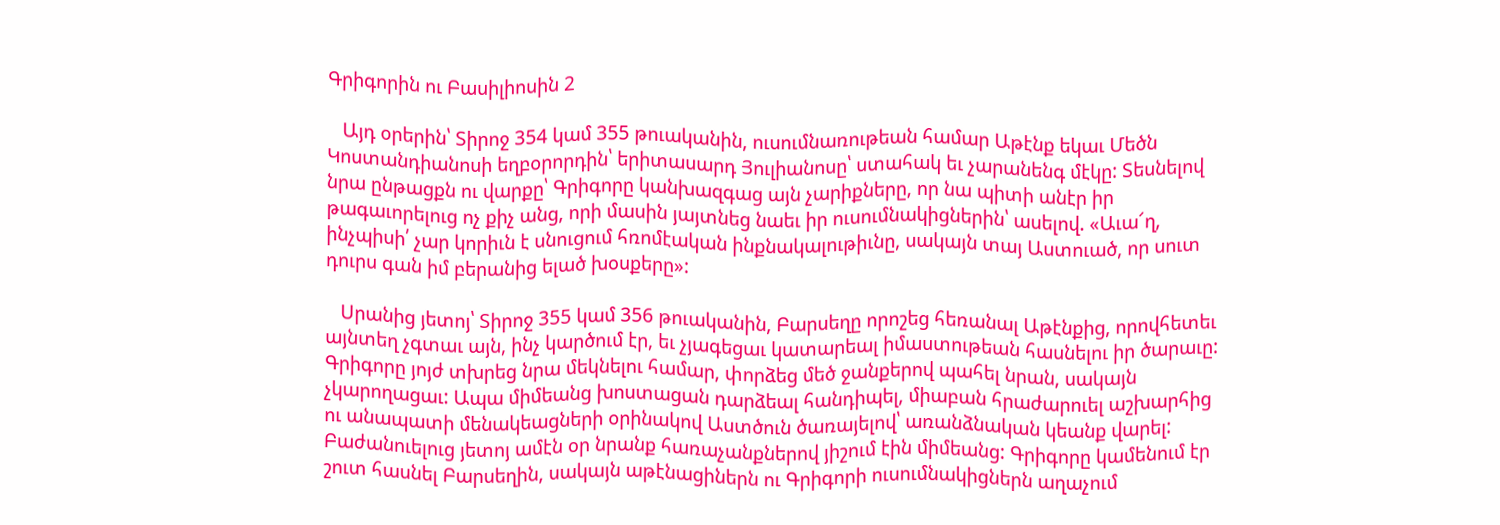Գրիգորին ու Բասիլիոսին 2

   Այդ օրերին՝ Տիրոջ 354 կամ 355 թուականին, ուսումնառութեան համար Աթէնք եկաւ Մեծն Կոստանդիանոսի եղբօրորդին՝ երիտասարդ Յուլիանոսը՝ ստահակ եւ չարանենգ մէկը: Տեսնելով նրա ընթացքն ու վարքը՝ Գրիգորը կանխազգաց այն չարիքները, որ նա պիտի անէր իր թագաւորելուց ոչ քիչ անց, որի մասին յայտնեց նաեւ իր ուսումնակիցներին՝ ասելով. «Աւա՜ղ, ինչպիսի՛ չար կորիւն է սնուցում հռոմէական ինքնակալութիւնը, սակայն տայ Աստուած, որ սուտ դուրս գան իմ բերանից ելած խօսքերը»:

   Սրանից յետոյ՝ Տիրոջ 355 կամ 356 թուականին, Բարսեղը որոշեց հեռանալ Աթէնքից, որովհետեւ այնտեղ չգտաւ այն, ինչ կարծում էր, եւ չյագեցաւ կատարեալ իմաստութեան հասնելու իր ծարաւը: Գրիգորը յոյժ տխրեց նրա մեկնելու համար, փորձեց մեծ ջանքերով պահել նրան, սակայն չկարողացաւ: Ապա միմեանց խոստացան դարձեալ հանդիպել, միաբան հրաժարուել աշխարհից ու անապատի մենակեացների օրինակով Աստծուն ծառայելով՝ առանձնական կեանք վարել: Բաժանուելուց յետոյ ամէն օր նրանք հառաչանքներով յիշում էին միմեանց: Գրիգորը կամենում էր շուտ հասնել Բարսեղին, սակայն աթէնացիներն ու Գրիգորի ուսումնակիցներն աղաչում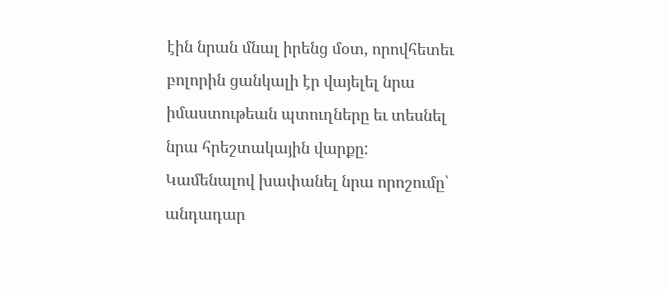էին նրան մնալ իրենց մօտ, որովհետեւ բոլորին ցանկալի էր վայելել նրա իմաստութեան պտուղները եւ տեսնել նրա հրեշտակային վարքը: Կամենալով խափանել նրա որոշումը՝ անդադար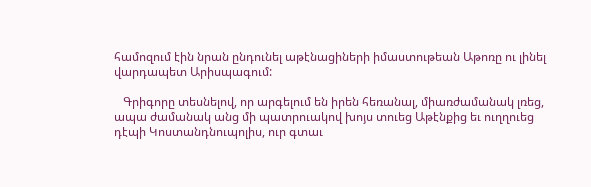համոզում էին նրան ընդունել աթէնացիների իմաստութեան Աթոռը ու լինել վարդապետ Արիսպագում:

   Գրիգորը տեսնելով, որ արգելում են իրեն հեռանալ, միառժամանակ լռեց, ապա ժամանակ անց մի պատրուակով խոյս տուեց Աթէնքից եւ ուղղուեց դէպի Կոստանդնուպոլիս, ուր գտաւ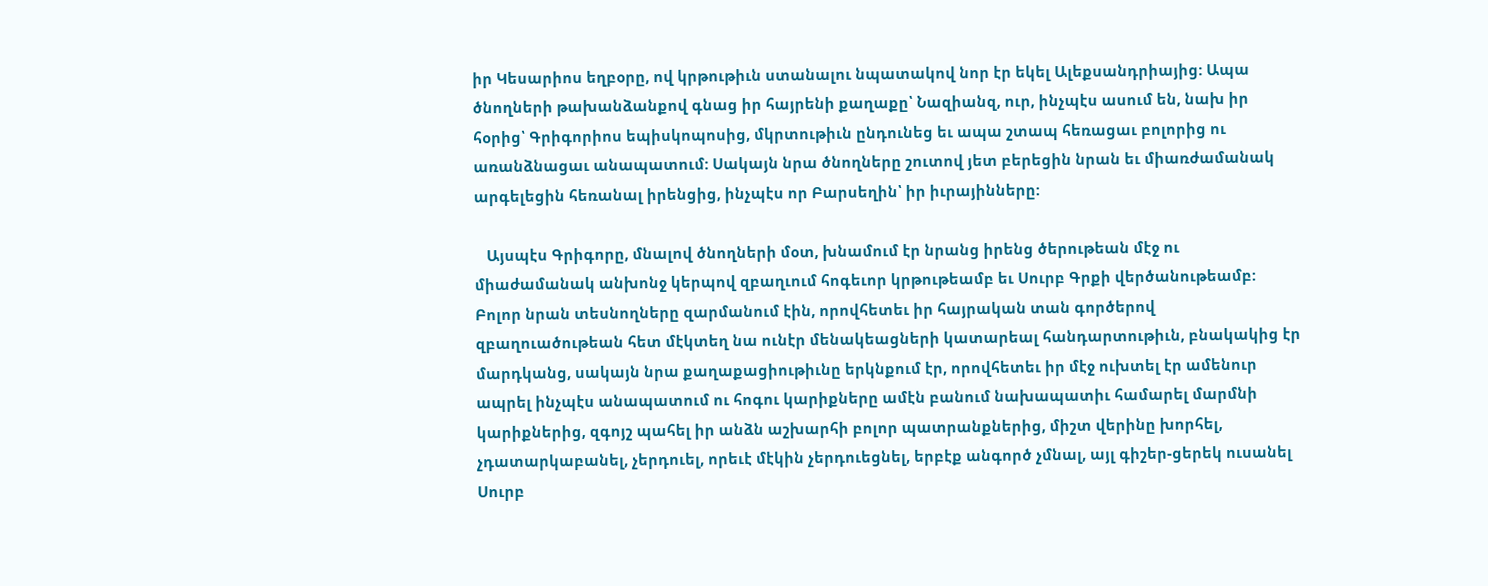իր Կեսարիոս եղբօրը, ով կրթութիւն ստանալու նպատակով նոր էր եկել Ալեքսանդրիայից: Ապա ծնողների թախանձանքով գնաց իր հայրենի քաղաքը՝ Նազիանզ, ուր, ինչպէս ասում են, նախ իր հօրից՝ Գրիգորիոս եպիսկոպոսից, մկրտութիւն ընդունեց եւ ապա շտապ հեռացաւ բոլորից ու առանձնացաւ անապատում: Սակայն նրա ծնողները շուտով յետ բերեցին նրան եւ միառժամանակ արգելեցին հեռանալ իրենցից, ինչպէս որ Բարսեղին՝ իր իւրայինները:

   Այսպէս Գրիգորը, մնալով ծնողների մօտ, խնամում էր նրանց իրենց ծերութեան մէջ ու միաժամանակ անխոնջ կերպով զբաղւում հոգեւոր կրթութեամբ եւ Սուրբ Գրքի վերծանութեամբ: Բոլոր նրան տեսնողները զարմանում էին, որովհետեւ իր հայրական տան գործերով զբաղուածութեան հետ մէկտեղ նա ունէր մենակեացների կատարեալ հանդարտութիւն, բնակակից էր մարդկանց, սակայն նրա քաղաքացիութիւնը երկնքում էր, որովհետեւ իր մէջ ուխտել էր ամենուր ապրել ինչպէս անապատում ու հոգու կարիքները ամէն բանում նախապատիւ համարել մարմնի կարիքներից, զգոյշ պահել իր անձն աշխարհի բոլոր պատրանքներից, միշտ վերինը խորհել, չդատարկաբանել, չերդուել, որեւէ մէկին չերդուեցնել, երբէք անգործ չմնալ, այլ գիշեր-ցերեկ ուսանել Սուրբ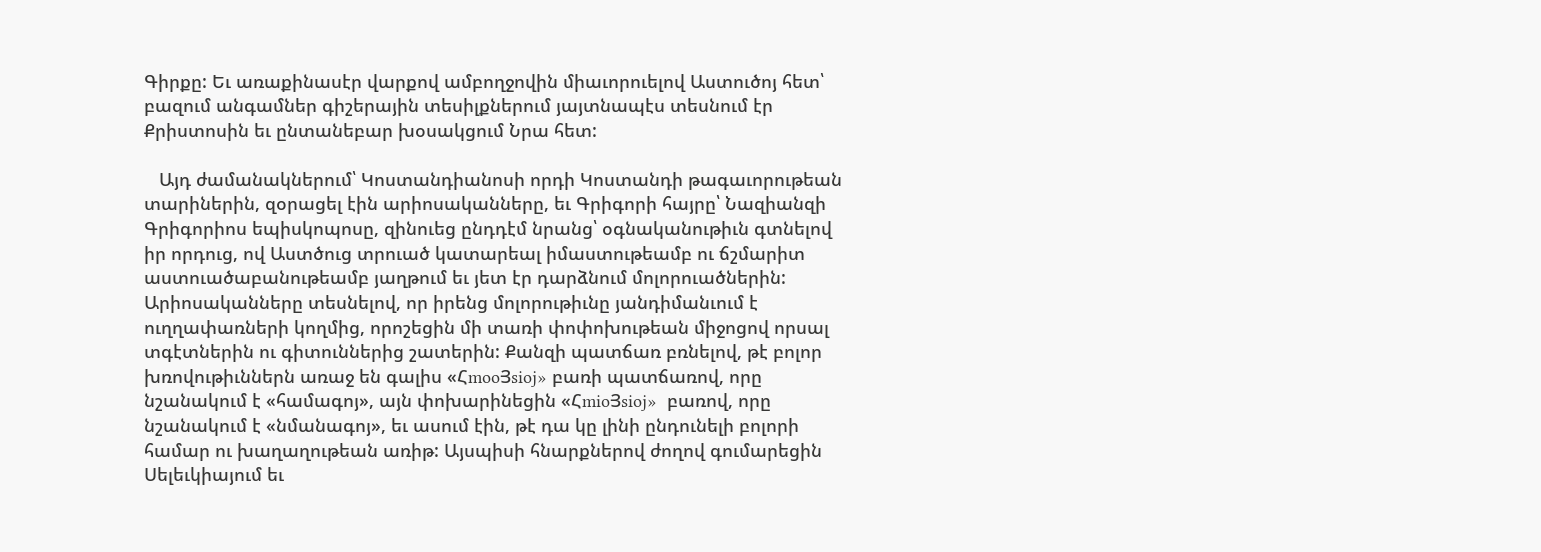Գիրքը: Եւ առաքինասէր վարքով ամբողջովին միաւորուելով Աստուծոյ հետ՝ բազում անգամներ գիշերային տեսիլքներում յայտնապէս տեսնում էր Քրիստոսին եւ ընտանեբար խօսակցում Նրա հետ:

   Այդ ժամանակներում՝ Կոստանդիանոսի որդի Կոստանդի թագաւորութեան տարիներին, զօրացել էին արիոսականները, եւ Գրիգորի հայրը՝ Նազիանզի Գրիգորիոս եպիսկոպոսը, զինուեց ընդդէմ նրանց՝ օգնականութիւն գտնելով իր որդուց, ով Աստծուց տրուած կատարեալ իմաստութեամբ ու ճշմարիտ աստուածաբանութեամբ յաղթում եւ յետ էր դարձնում մոլորուածներին: Արիոսականները տեսնելով, որ իրենց մոլորութիւնը յանդիմանւում է ուղղափառների կողմից, որոշեցին մի տառի փոփոխութեան միջոցով որսալ տգէտներին ու գիտուններից շատերին: Քանզի պատճառ բռնելով, թէ բոլոր խռովութիւններն առաջ են գալիս «ՀmooՅsioj» բառի պատճառով, որը նշանակում է «համագոյ», այն փոխարինեցին «ՀmioՅsioj»  բառով, որը նշանակում է «նմանագոյ», եւ ասում էին, թէ դա կը լինի ընդունելի բոլորի համար ու խաղաղութեան առիթ: Այսպիսի հնարքներով ժողով գումարեցին Սելեւկիայում եւ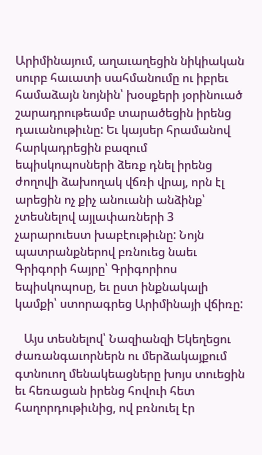Արիմինայում, աղաւաղեցին նիկիական սուրբ հաւատի սահմանումը ու իբրեւ համաձայն նոյնին՝ խօսքերի յօրինուած շարադրութեամբ տարածեցին իրենց դաւանութիւնը: Եւ կայսեր հրամանով հարկադրեցին բազում եպիսկոպոսների ձեռք դնել իրենց ժողովի ձախողակ վճռի վրայ, որն էլ արեցին ոչ քիչ անուանի անձինք՝ չտեսնելով այլափառների 3 չարարուեստ խաբէութիւնը: Նոյն պատրանքներով բռնուեց նաեւ Գրիգորի հայրը՝ Գրիգորիոս եպիսկոպոսը, եւ ըստ ինքնակալի կամքի՝ ստորագրեց Արիմինայի վճիռը:

   Այս տեսնելով՝ Նազիանզի Եկեղեցու ժառանգաւորներն ու մերձակայքում գտնուող մենակեացները խոյս տուեցին եւ հեռացան իրենց հովուի հետ հաղորդութիւնից, ով բռնուել էր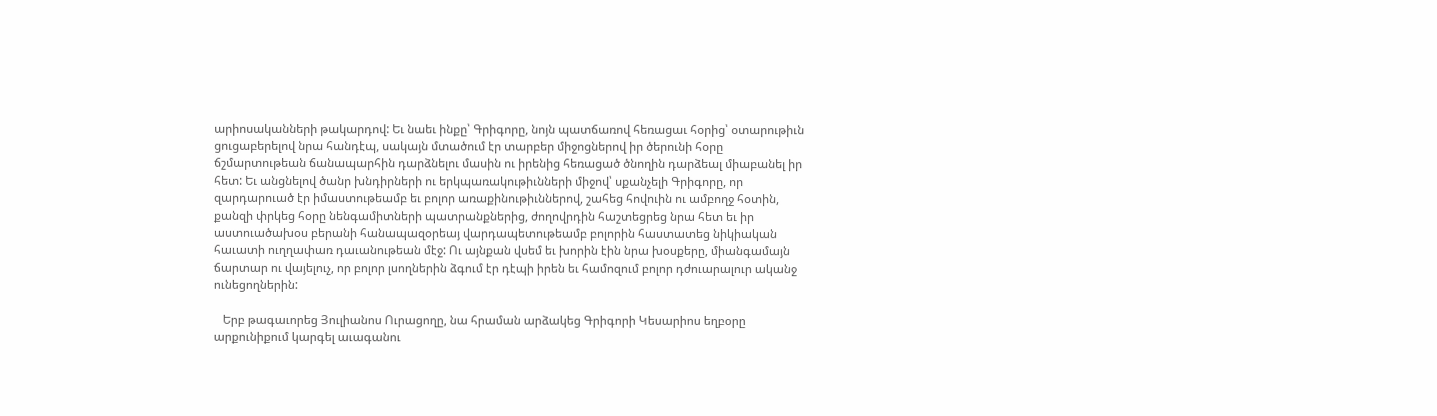արիոսականների թակարդով: Եւ նաեւ ինքը՝ Գրիգորը, նոյն պատճառով հեռացաւ հօրից՝ օտարութիւն ցուցաբերելով նրա հանդէպ, սակայն մտածում էր տարբեր միջոցներով իր ծերունի հօրը ճշմարտութեան ճանապարհին դարձնելու մասին ու իրենից հեռացած ծնողին դարձեալ միաբանել իր հետ: Եւ անցնելով ծանր խնդիրների ու երկպառակութիւնների միջով՝ սքանչելի Գրիգորը, որ զարդարուած էր իմաստութեամբ եւ բոլոր առաքինութիւններով, շահեց հովուին ու ամբողջ հօտին, քանզի փրկեց հօրը նենգամիտների պատրանքներից, ժողովրդին հաշտեցրեց նրա հետ եւ իր աստուածախօս բերանի հանապազօրեայ վարդապետութեամբ բոլորին հաստատեց նիկիական հաւատի ուղղափառ դաւանութեան մէջ: Ու այնքան վսեմ եւ խորին էին նրա խօսքերը, միանգամայն ճարտար ու վայելուչ, որ բոլոր լսողներին ձգում էր դէպի իրեն եւ համոզում բոլոր դժուարալուր ականջ ունեցողներին:

   Երբ թագաւորեց Յուլիանոս Ուրացողը, նա հրաման արձակեց Գրիգորի Կեսարիոս եղբօրը արքունիքում կարգել աւագանու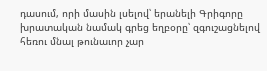դասում, որի մասին լսելով՝ երանելի Գրիգորը խրատական նամակ գրեց եղբօրը՝ զգուշացնելով հեռու մնալ թունաւոր չար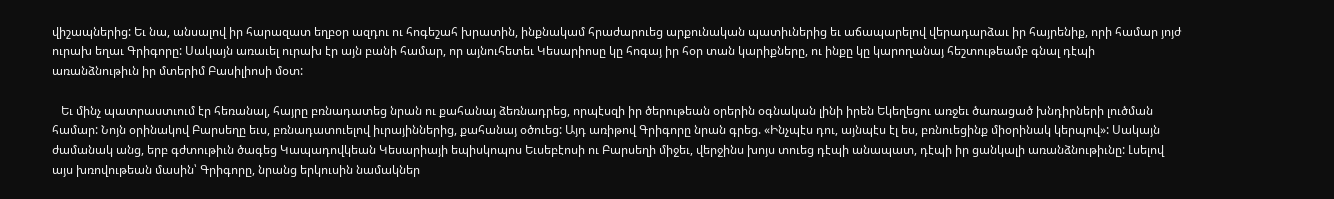վիշապներից: Եւ նա, անսալով իր հարազատ եղբօր ազդու ու հոգեշահ խրատին, ինքնակամ հրաժարուեց արքունական պատիւներից եւ աճապարելով վերադարձաւ իր հայրենիք, որի համար յոյժ ուրախ եղաւ Գրիգորը: Սակայն առաւել ուրախ էր այն բանի համար, որ այնուհետեւ Կեսարիոսը կը հոգայ իր հօր տան կարիքները, ու ինքը կը կարողանայ հեշտութեամբ գնալ դէպի առանձնութիւն իր մտերիմ Բասիլիոսի մօտ:

   Եւ մինչ պատրաստւում էր հեռանալ, հայրը բռնադատեց նրան ու քահանայ ձեռնադրեց, որպէսզի իր ծերութեան օրերին օգնական լինի իրեն Եկեղեցու առջեւ ծառացած խնդիրների լուծման համար: Նոյն օրինակով Բարսեղը եւս, բռնադատուելով իւրայիններից, քահանայ օծուեց: Այդ առիթով Գրիգորը նրան գրեց. «Ինչպէս դու, այնպէս էլ ես, բռնուեցինք միօրինակ կերպով»: Սակայն ժամանակ անց, երբ գժտութիւն ծագեց Կապադովկեան Կեսարիայի եպիսկոպոս Եւսեբէոսի ու Բարսեղի միջեւ, վերջինս խոյս տուեց դէպի անապատ, դէպի իր ցանկալի առանձնութիւնը: Լսելով այս խռովութեան մասին՝ Գրիգորը, նրանց երկուսին նամակներ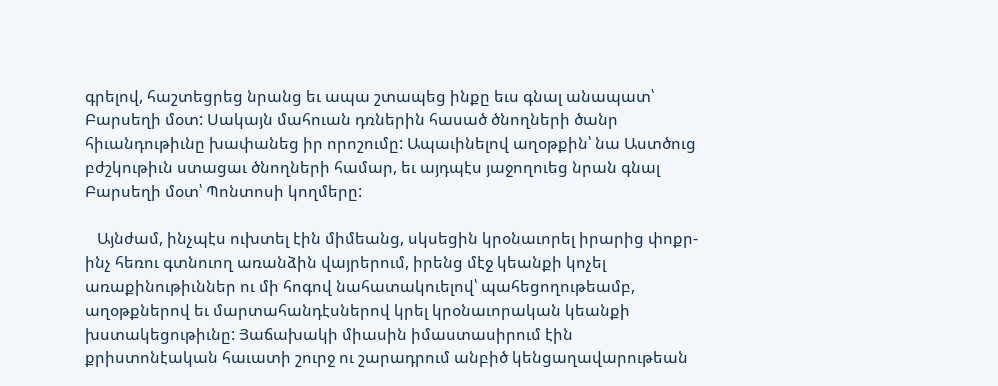գրելով, հաշտեցրեց նրանց եւ ապա շտապեց ինքը եւս գնալ անապատ՝ Բարսեղի մօտ: Սակայն մահուան դռներին հասած ծնողների ծանր հիւանդութիւնը խափանեց իր որոշումը: Ապաւինելով աղօթքին՝ նա Աստծուց բժշկութիւն ստացաւ ծնողների համար, եւ այդպէս յաջողուեց նրան գնալ Բարսեղի մօտ՝ Պոնտոսի կողմերը:

   Այնժամ, ինչպէս ուխտել էին միմեանց, սկսեցին կրօնաւորել իրարից փոքր-ինչ հեռու գտնուող առանձին վայրերում, իրենց մէջ կեանքի կոչել առաքինութիւններ ու մի հոգով նահատակուելով՝ պահեցողութեամբ, աղօթքներով եւ մարտահանդէսներով կրել կրօնաւորական կեանքի խստակեցութիւնը: Յաճախակի միասին իմաստասիրում էին քրիստոնէական հաւատի շուրջ ու շարադրում անբիծ կենցաղավարութեան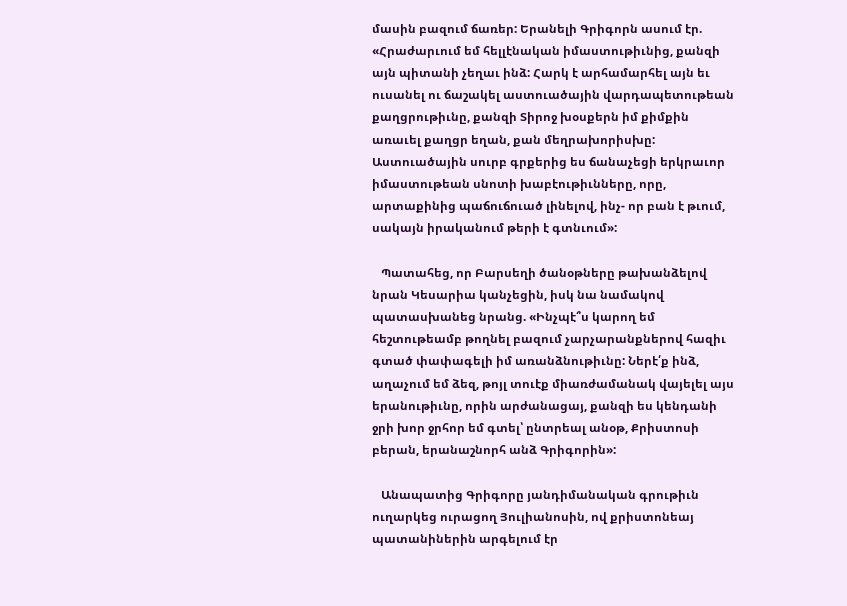մասին բազում ճառեր: Երանելի Գրիգորն ասում էր. «Հրաժարւում եմ հելլէնական իմաստութիւնից, քանզի այն պիտանի չեղաւ ինձ: Հարկ է արհամարհել այն եւ ուսանել ու ճաշակել աստուածային վարդապետութեան քաղցրութիւնը, քանզի Տիրոջ խօսքերն իմ քիմքին առաւել քաղցր եղան, քան մեղրախորիսխը: Աստուածային սուրբ գրքերից ես ճանաչեցի երկրաւոր իմաստութեան սնոտի խաբէութիւնները, որը, արտաքինից պաճուճուած լինելով, ինչ- որ բան է թւում, սակայն իրականում թերի է գտնւում»:

   Պատահեց, որ Բարսեղի ծանօթները թախանձելով նրան Կեսարիա կանչեցին, իսկ նա նամակով պատասխանեց նրանց. «Ինչպէ՞ս կարող եմ հեշտութեամբ թողնել բազում չարչարանքներով հազիւ գտած փափագելի իմ առանձնութիւնը: Ներէ՛ք ինձ, աղաչում եմ ձեզ, թոյլ տուէք միառժամանակ վայելել այս երանութիւնը, որին արժանացայ, քանզի ես կենդանի ջրի խոր ջրհոր եմ գտել՝ ընտրեալ անօթ, Քրիստոսի բերան, երանաշնորհ անձ Գրիգորին»:

   Անապատից Գրիգորը յանդիմանական գրութիւն ուղարկեց ուրացող Յուլիանոսին, ով քրիստոնեայ պատանիներին արգելում էր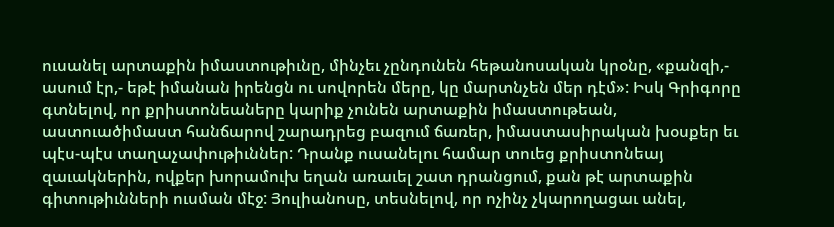ուսանել արտաքին իմաստութիւնը, մինչեւ չընդունեն հեթանոսական կրօնը, «քանզի,- ասում էր,- եթէ իմանան իրենցն ու սովորեն մերը, կը մարտնչեն մեր դէմ»: Իսկ Գրիգորը գտնելով, որ քրիստոնեաները կարիք չունեն արտաքին իմաստութեան, աստուածիմաստ հանճարով շարադրեց բազում ճառեր, իմաստասիրական խօսքեր եւ պէս-պէս տաղաչափութիւններ: Դրանք ուսանելու համար տուեց քրիստոնեայ զաւակներին, ովքեր խորամուխ եղան առաւել շատ դրանցում, քան թէ արտաքին գիտութիւնների ուսման մէջ: Յուլիանոսը, տեսնելով, որ ոչինչ չկարողացաւ անել,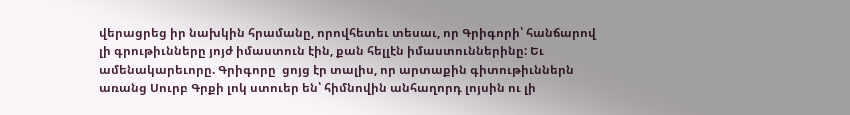վերացրեց իր նախկին հրամանը, որովհետեւ տեսաւ, որ Գրիգորի՝ հանճարով լի գրութիւնները յոյժ իմաստուն էին, քան հելլէն իմաստուններինը: Եւ ամենակարեւորը. Գրիգորը  ցոյց էր տալիս, որ արտաքին գիտութիւններն առանց Սուրբ Գրքի լոկ ստուեր են՝ հիմնովին անհաղորդ լոյսին ու լի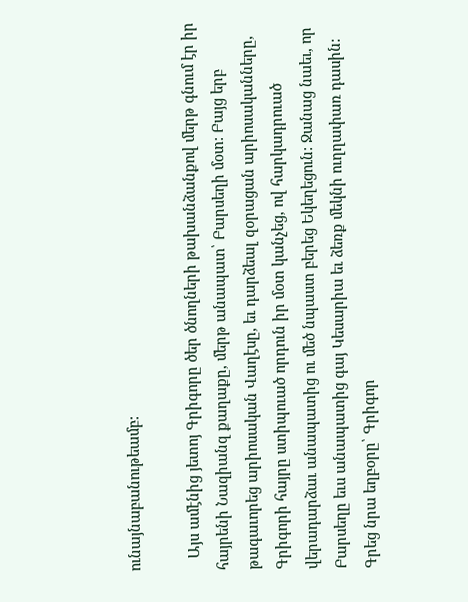ունայնաբանութեամբ:

   Այս ամէնից յետոյ Գրիգորը ծեր ծնողների թախանձանքով մերթ գնում էր իր հայրենի Նազիանզ քաղաքը, մերթ անապատ՝ Բարսեղի մօտ: Բայց երբ թագաւորեց արիոսական Վաղէսը, եւ դարձեալ զօրացան արիոսականները, Գրիգորի հայրը ստիպուած որդուն իր մօտ կանչեց, ով հարկադրուած վերադարձաւ անապատից ու մեծ նպաստ բերեց Եկեղեցուն: Ջանաց նաեւ, որ Բարսեղը եւս անապատից գայ Կեսարիա եւ ձեռք մեկնի ուղղափառ դասին: Գրեց նրա եղբօրը՝ Գրիգոր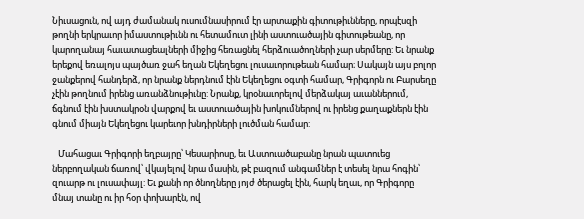Նիւսացուն, ով այդ ժամանակ ուսումնասիրում էր արտաքին գիտութիւնները, որպէսզի թողնի երկրաւոր իմաստութիւնն ու հետամուտ լինի աստուածային գիտութեանը, որ կարողանայ հաւատացեալների միջից հեռացնել հերձուածողների չար սերմերը: Եւ նրանք երեքով եռալոյս պայծառ ջահ եղան Եկեղեցու լուսաւորութեան համար։ Սակայն այս բոլոր ջանքերով հանդերձ, որ նրանք ներդնում էին Եկեղեցու օգտի համար, Գրիգորն ու Բարսեղը չէին թողնում իրենց առանձնութիւնը: Նրանք, կրօնաւորելով մերձակայ աւաններում, ճգնում էին խստակրօն վարքով եւ աստուածային խոկումներով ու իրենց քաղաքներն էին գնում միայն Եկեղեցու կարեւոր խնդիրների լուծման համար:

   Մահացաւ Գրիգորի եղբայրը՝ Կեսարիոսը, եւ Աստուածաբանը նրան պատուեց ներբողական ճառով՝ վկայելով նրա մասին, թէ բազում անգամներ է տեսել նրա հոգին՝ զուարթ ու լուսափայլ: Եւ քանի որ ծնողները յոյժ ծերացել էին, հարկ եղաւ, որ Գրիգորը մնայ տանը ու իր հօր փոխարէն, ով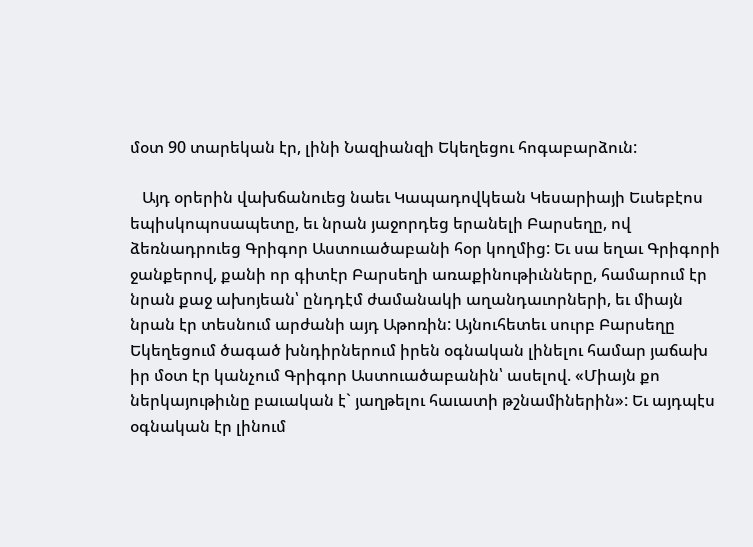մօտ 90 տարեկան էր, լինի Նազիանզի Եկեղեցու հոգաբարձուն:

   Այդ օրերին վախճանուեց նաեւ Կապադովկեան Կեսարիայի Եւսեբէոս եպիսկոպոսապետը, եւ նրան յաջորդեց երանելի Բարսեղը, ով ձեռնադրուեց Գրիգոր Աստուածաբանի հօր կողմից: Եւ սա եղաւ Գրիգորի ջանքերով, քանի որ գիտէր Բարսեղի առաքինութիւնները, համարում էր նրան քաջ ախոյեան՝ ընդդէմ ժամանակի աղանդաւորների, եւ միայն նրան էր տեսնում արժանի այդ Աթոռին: Այնուհետեւ սուրբ Բարսեղը Եկեղեցում ծագած խնդիրներում իրեն օգնական լինելու համար յաճախ իր մօտ էր կանչում Գրիգոր Աստուածաբանին՝ ասելով. «Միայն քո ներկայութիւնը բաւական է` յաղթելու հաւատի թշնամիներին»: Եւ այդպէս օգնական էր լինում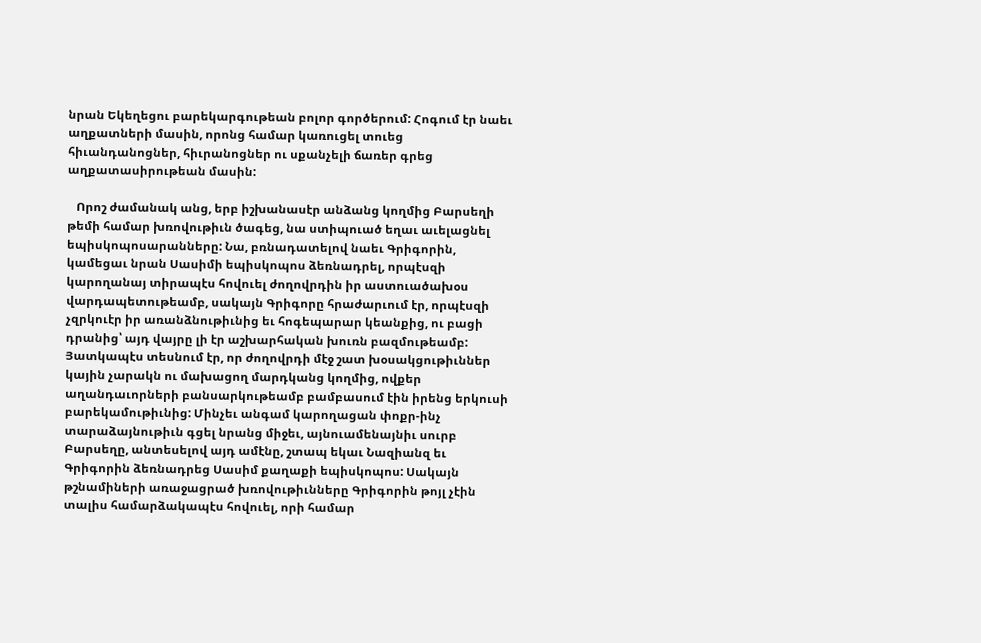նրան Եկեղեցու բարեկարգութեան բոլոր գործերում: Հոգում էր նաեւ աղքատների մասին, որոնց համար կառուցել տուեց հիւանդանոցներ, հիւրանոցներ ու սքանչելի ճառեր գրեց աղքատասիրութեան մասին:

   Որոշ ժամանակ անց, երբ իշխանասէր անձանց կողմից Բարսեղի թեմի համար խռովութիւն ծագեց, նա ստիպուած եղաւ աւելացնել եպիսկոպոսարանները: Նա, բռնադատելով նաեւ Գրիգորին, կամեցաւ նրան Սասիմի եպիսկոպոս ձեռնադրել, որպէսզի կարողանայ տիրապէս հովուել ժողովրդին իր աստուածախօս վարդապետութեամբ, սակայն Գրիգորը հրաժարւում էր, որպէսզի չզրկուէր իր առանձնութիւնից եւ հոգեպարար կեանքից, ու բացի դրանից՝ այդ վայրը լի էր աշխարհական խուռն բազմութեամբ: Յատկապէս տեսնում էր, որ ժողովրդի մէջ շատ խօսակցութիւններ կային չարակն ու մախացող մարդկանց կողմից, ովքեր աղանդաւորների բանսարկութեամբ բամբասում էին իրենց երկուսի բարեկամութիւնից: Մինչեւ անգամ կարողացան փոքր-ինչ տարաձայնութիւն գցել նրանց միջեւ, այնուամենայնիւ սուրբ Բարսեղը, անտեսելով այդ ամէնը, շտապ եկաւ Նազիանզ եւ Գրիգորին ձեռնադրեց Սասիմ քաղաքի եպիսկոպոս: Սակայն թշնամիների առաջացրած խռովութիւնները Գրիգորին թոյլ չէին տալիս համարձակապէս հովուել, որի համար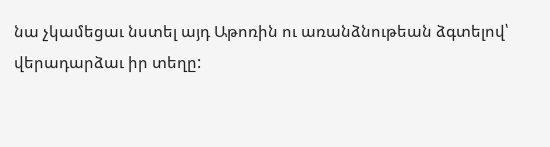նա չկամեցաւ նստել այդ Աթոռին ու առանձնութեան ձգտելով՝ վերադարձաւ իր տեղը: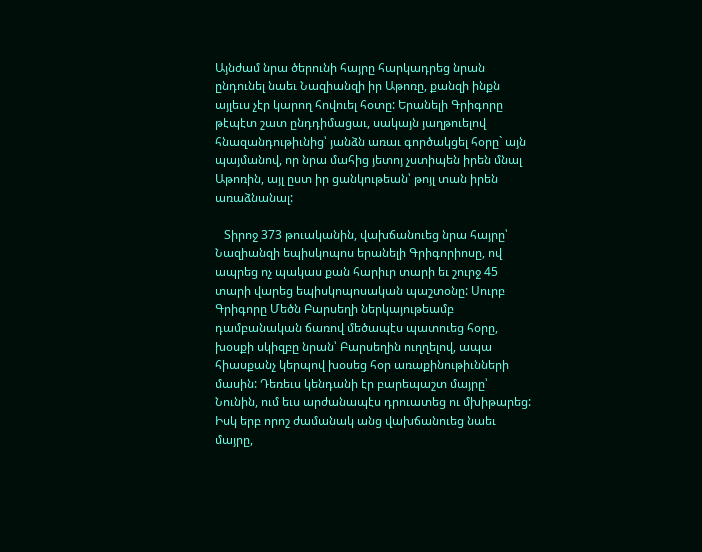Այնժամ նրա ծերունի հայրը հարկադրեց նրան ընդունել նաեւ Նազիանզի իր Աթոռը, քանզի ինքն այլեւս չէր կարող հովուել հօտը: Երանելի Գրիգորը թէպէտ շատ ընդդիմացաւ, սակայն յաղթուելով հնազանդութիւնից՝ յանձն առաւ գործակցել հօրը` այն պայմանով, որ նրա մահից յետոյ չստիպեն իրեն մնալ Աթոռին, այլ ըստ իր ցանկութեան՝ թոյլ տան իրեն առաձնանալ:

   Տիրոջ 373 թուականին, վախճանուեց նրա հայրը՝ Նազիանզի եպիսկոպոս երանելի Գրիգորիոսը, ով ապրեց ոչ պակաս քան հարիւր տարի եւ շուրջ 45 տարի վարեց եպիսկոպոսական պաշտօնը: Սուրբ Գրիգորը Մեծն Բարսեղի ներկայութեամբ դամբանական ճառով մեծապէս պատուեց հօրը, խօսքի սկիզբը նրան՝ Բարսեղին ուղղելով, ապա հիասքանչ կերպով խօսեց հօր առաքինութիւնների մասին: Դեռեւս կենդանի էր բարեպաշտ մայրը՝ Նունին, ում եւս արժանապէս դրուատեց ու մխիթարեց: Իսկ երբ որոշ ժամանակ անց վախճանուեց նաեւ մայրը,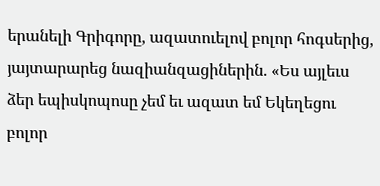երանելի Գրիգորը, ազատուելով բոլոր հոգսերից, յայտարարեց նազիանզացիներին. «Ես այլեւս ձեր եպիսկոպոսը չեմ եւ ազատ եմ Եկեղեցու բոլոր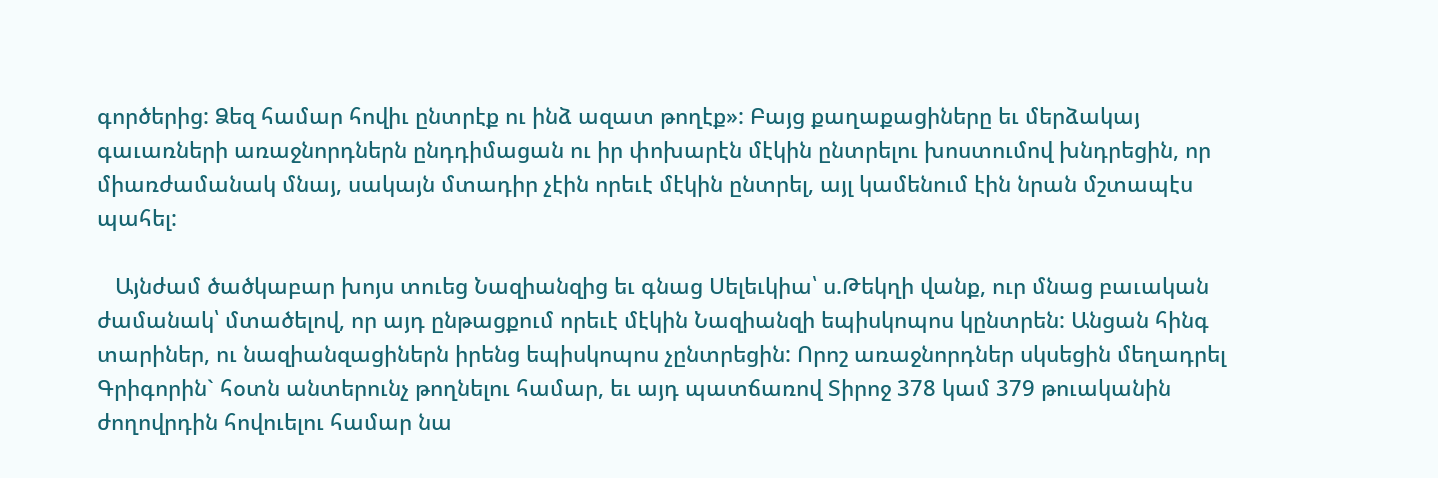գործերից: Ձեզ համար հովիւ ընտրէք ու ինձ ազատ թողէք»: Բայց քաղաքացիները եւ մերձակայ գաւառների առաջնորդներն ընդդիմացան ու իր փոխարէն մէկին ընտրելու խոստումով խնդրեցին, որ միառժամանակ մնայ, սակայն մտադիր չէին որեւէ մէկին ընտրել, այլ կամենում էին նրան մշտապէս պահել:

   Այնժամ ծածկաբար խոյս տուեց Նազիանզից եւ գնաց Սելեւկիա՝ ս.Թեկղի վանք, ուր մնաց բաւական ժամանակ՝ մտածելով, որ այդ ընթացքում որեւէ մէկին Նազիանզի եպիսկոպոս կընտրեն: Անցան հինգ տարիներ, ու նազիանզացիներն իրենց եպիսկոպոս չընտրեցին: Որոշ առաջնորդներ սկսեցին մեղադրել Գրիգորին` հօտն անտերունչ թողնելու համար, եւ այդ պատճառով Տիրոջ 378 կամ 379 թուականին ժողովրդին հովուելու համար նա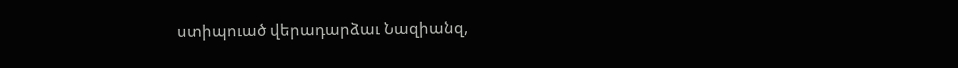ստիպուած վերադարձաւ Նազիանզ,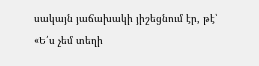սակայն յաճախակի յիշեցնում էր, թէ՝ «Ե՛ս չեմ տեղի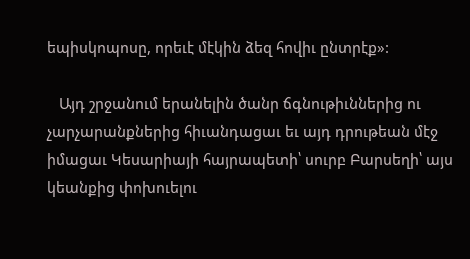եպիսկոպոսը, որեւէ մէկին ձեզ հովիւ ընտրէք»:

   Այդ շրջանում երանելին ծանր ճգնութիւններից ու չարչարանքներից հիւանդացաւ եւ այդ դրութեան մէջ իմացաւ Կեսարիայի հայրապետի՝ սուրբ Բարսեղի՝ այս կեանքից փոխուելու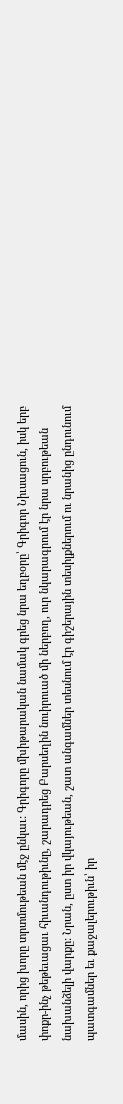մասին, որից խորը տրտմութեան մէջ ընկաւ: Գրիգորը մխիթարական նամակ գրեց նրա եղբօրը՝ Գրիգոր Նիւսացուն, իսկ երբ փոքր-ինչ թեթեւացաւ հիւանդութիւնը, շարադրեց Բարսեղին նուիրուած մի ներբող, ուր նկարագրում էր նրա սրբութեան նախանձելի վարքը: Նրան, ըստ իր վկայութեան, շատ անգամներ տեսնում էր գիշերային տեսիլքներում ու նրանից ընդունում պատգամներ եւ քաջալերութիւն՝ իր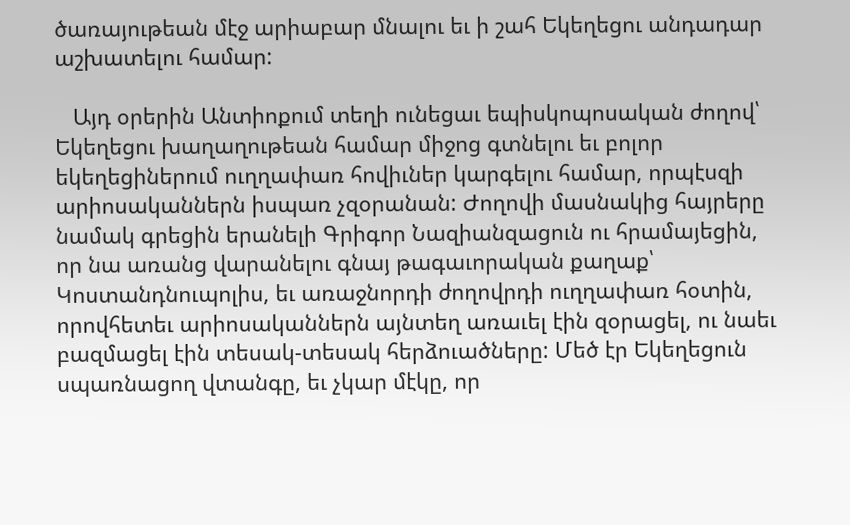ծառայութեան մէջ արիաբար մնալու եւ ի շահ Եկեղեցու անդադար աշխատելու համար:

   Այդ օրերին Անտիոքում տեղի ունեցաւ եպիսկոպոսական ժողով՝ Եկեղեցու խաղաղութեան համար միջոց գտնելու եւ բոլոր եկեղեցիներում ուղղափառ հովիւներ կարգելու համար, որպէսզի արիոսականներն իսպառ չզօրանան: Ժողովի մասնակից հայրերը նամակ գրեցին երանելի Գրիգոր Նազիանզացուն ու հրամայեցին, որ նա առանց վարանելու գնայ թագաւորական քաղաք՝ Կոստանդնուպոլիս, եւ առաջնորդի ժողովրդի ուղղափառ հօտին, որովհետեւ արիոսականներն այնտեղ առաւել էին զօրացել, ու նաեւ բազմացել էին տեսակ-տեսակ հերձուածները: Մեծ էր Եկեղեցուն սպառնացող վտանգը, եւ չկար մէկը, որ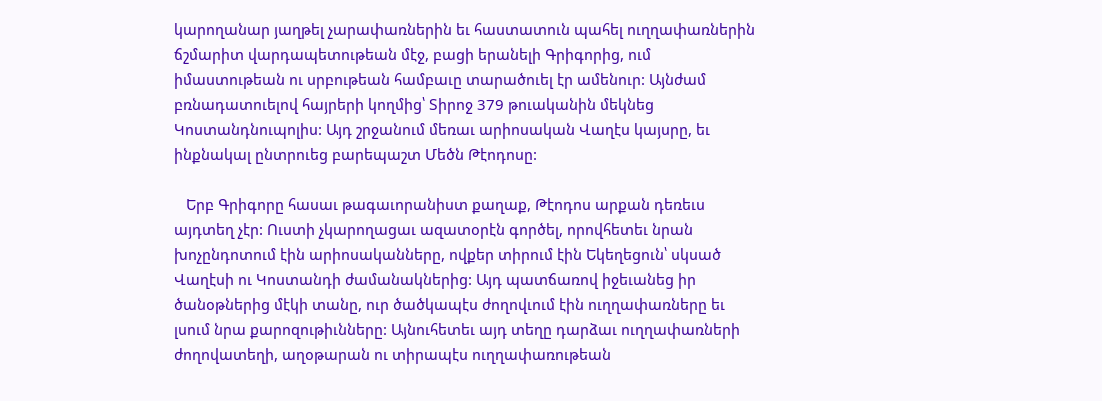կարողանար յաղթել չարափառներին եւ հաստատուն պահել ուղղափառներին ճշմարիտ վարդապետութեան մէջ, բացի երանելի Գրիգորից, ում իմաստութեան ու սրբութեան համբաւը տարածուել էր ամենուր: Այնժամ բռնադատուելով հայրերի կողմից՝ Տիրոջ 379 թուականին մեկնեց Կոստանդնուպոլիս: Այդ շրջանում մեռաւ արիոսական Վաղէս կայսրը, եւ ինքնակալ ընտրուեց բարեպաշտ Մեծն Թէոդոսը:

   Երբ Գրիգորը հասաւ թագաւորանիստ քաղաք, Թէոդոս արքան դեռեւս այդտեղ չէր: Ուստի չկարողացաւ ազատօրէն գործել, որովհետեւ նրան խոչընդոտում էին արիոսականները, ովքեր տիրում էին Եկեղեցուն՝ սկսած Վաղէսի ու Կոստանդի ժամանակներից: Այդ պատճառով իջեւանեց իր ծանօթներից մէկի տանը, ուր ծածկապէս ժողովւում էին ուղղափառները եւ լսում նրա քարոզութիւնները: Այնուհետեւ այդ տեղը դարձաւ ուղղափառների ժողովատեղի, աղօթարան ու տիրապէս ուղղափառութեան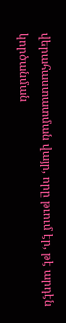վերահաստատման վայր, որը թւում էր, թէ արդէն կործանման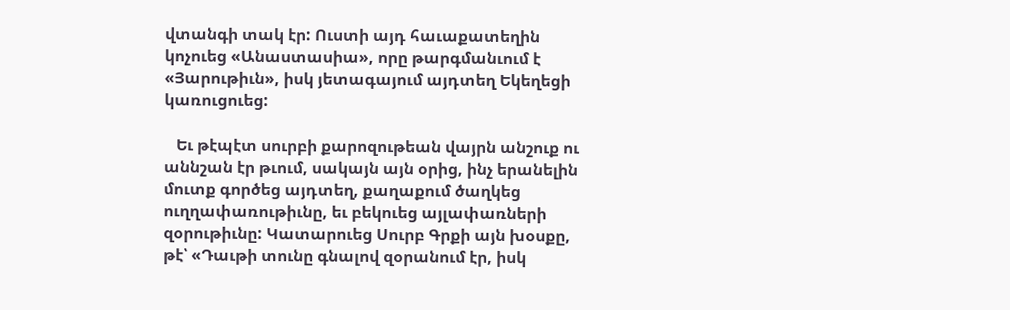վտանգի տակ էր: Ուստի այդ հաւաքատեղին կոչուեց «Անաստասիա», որը թարգմանւում է «Յարութիւն», իսկ յետագայում այդտեղ Եկեղեցի կառուցուեց:

   Եւ թէպէտ սուրբի քարոզութեան վայրն անշուք ու աննշան էր թւում, սակայն այն օրից, ինչ երանելին մուտք գործեց այդտեղ, քաղաքում ծաղկեց ուղղափառութիւնը, եւ բեկուեց այլափառների զօրութիւնը: Կատարուեց Սուրբ Գրքի այն խօսքը, թէ՝ «Դաւթի տունը գնալով զօրանում էր, իսկ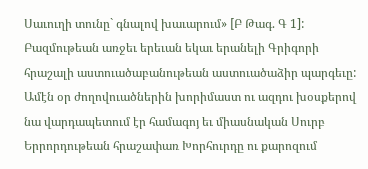Սաւուղի տունը` գնալով խաւարում» [Բ Թագ. Գ 1]: Բազմութեան առջեւ երեւան եկաւ երանելի Գրիգորի հրաշալի աստուածաբանութեան աստուածաձիր պարգեւը: Ամէն օր ժողովուածներին խորիմաստ ու ազդու խօսքերով նա վարդապետում էր համագոյ եւ միասնական Սուրբ Երրորդութեան հրաշափառ Խորհուրդը ու քարոզում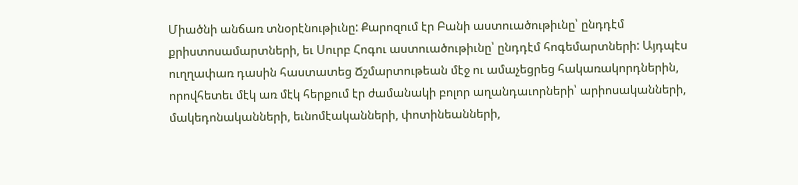Միածնի անճառ տնօրէնութիւնը: Քարոզում էր Բանի աստուածութիւնը՝ ընդդէմ քրիստոսամարտների, եւ Սուրբ Հոգու աստուածութիւնը՝ ընդդէմ հոգեմարտների: Այդպէս ուղղափառ դասին հաստատեց Ճշմարտութեան մէջ ու ամաչեցրեց հակառակորդներին, որովհետեւ մէկ առ մէկ հերքում էր ժամանակի բոլոր աղանդաւորների՝ արիոսականների, մակեդոնականների, եւնոմէականների, փոտինեանների,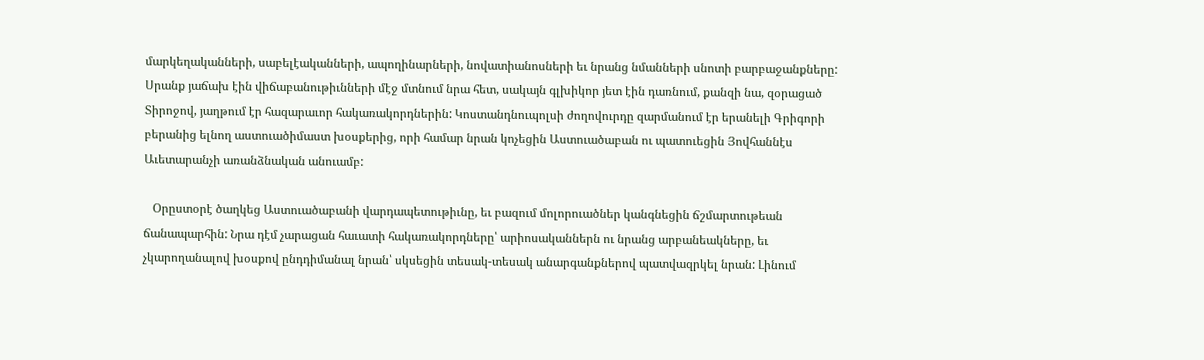մարկեղականների, սաբելէականների, ապողինարների, նովատիանոսների եւ նրանց նմանների սնոտի բարբաջանքները: Սրանք յաճախ էին վիճաբանութիւնների մէջ մտնում նրա հետ, սակայն գլխիկոր յետ էին դառնում, քանզի նա, զօրացած Տիրոջով, յաղթում էր հազարաւոր հակառակորդներին: Կոստանդնուպոլսի ժողովուրդը զարմանում էր երանելի Գրիգորի բերանից ելնող աստուածիմաստ խօսքերից, որի համար նրան կոչեցին Աստուածաբան ու պատուեցին Յովհաննէս Աւետարանչի առանձնական անուամբ:

   Օրըստօրէ ծաղկեց Աստուածաբանի վարդապետութիւնը, եւ բազում մոլորուածներ կանգնեցին ճշմարտութեան ճանապարհին: Նրա դէմ չարացան հաւատի հակառակորդները՝ արիոսականներն ու նրանց արբանեակները, եւ չկարողանալով խօսքով ընդդիմանալ նրան՝ սկսեցին տեսակ-տեսակ անարգանքներով պատվազրկել նրան: Լինում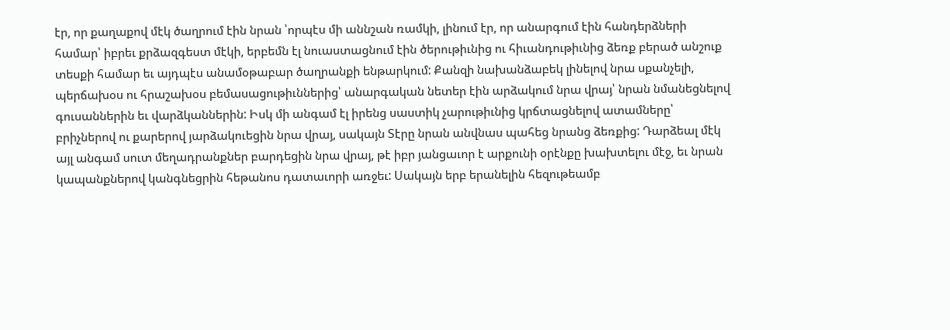էր, որ քաղաքով մէկ ծաղրում էին նրան ՝որպէս մի աննշան ռամկի, լինում էր, որ անարգում էին հանդերձների համար՝ իբրեւ քրձազգեստ մէկի, երբեմն էլ նուաստացնում էին ծերութիւնից ու հիւանդութիւնից ձեռք բերած անշուք տեսքի համար եւ այդպէս անամօթաբար ծաղրանքի ենթարկում: Քանզի նախանձաբեկ լինելով նրա սքանչելի, պերճախօս ու հրաշախօս բեմասացութիւններից՝ անարգական նետեր էին արձակում նրա վրայ՝ նրան նմանեցնելով գուսաններին եւ վարձկաններին: Իսկ մի անգամ էլ իրենց սաստիկ չարութիւնից կրճտացնելով ատամները՝ բրիչներով ու քարերով յարձակուեցին նրա վրայ, սակայն Տէրը նրան անվնաս պահեց նրանց ձեռքից: Դարձեալ մէկ այլ անգամ սուտ մեղադրանքներ բարդեցին նրա վրայ, թէ իբր յանցաւոր է արքունի օրէնքը խախտելու մէջ, եւ նրան կապանքներով կանգնեցրին հեթանոս դատաւորի առջեւ: Սակայն երբ երանելին հեզութեամբ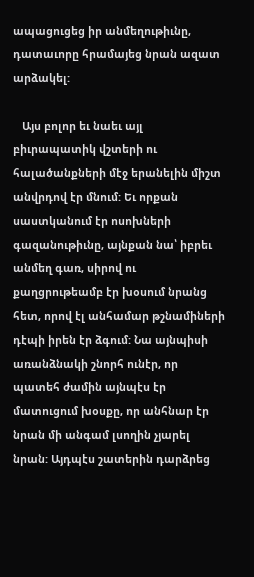ապացուցեց իր անմեղութիւնը, դատաւորը հրամայեց նրան ազատ արձակել:

   Այս բոլոր եւ նաեւ այլ բիւրապատիկ վշտերի ու հալածանքների մէջ երանելին միշտ անվրդով էր մնում: Եւ որքան սաստկանում էր ոսոխների գազանութիւնը, այնքան նա՝ իբրեւ անմեղ գառ, սիրով ու քաղցրութեամբ էր խօսում նրանց հետ, որով էլ անհամար թշնամիների դէպի իրեն էր ձգում: Նա այնպիսի առանձնակի շնորհ ունէր, որ պատեհ ժամին այնպէս էր մատուցում խօսքը, որ անհնար էր նրան մի անգամ լսողին չյարել նրան: Այդպէս շատերին դարձրեց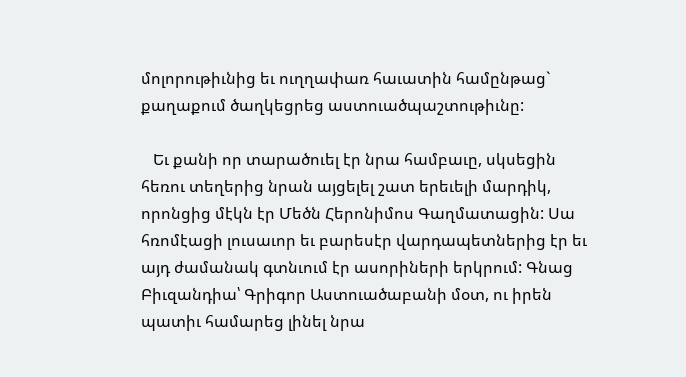մոլորութիւնից եւ ուղղափառ հաւատին համընթաց` քաղաքում ծաղկեցրեց աստուածպաշտութիւնը:

   Եւ քանի որ տարածուել էր նրա համբաւը, սկսեցին հեռու տեղերից նրան այցելել շատ երեւելի մարդիկ, որոնցից մէկն էր Մեծն Հերոնիմոս Գաղմատացին: Սա հռոմէացի լուսաւոր եւ բարեսէր վարդապետներից էր եւ այդ ժամանակ գտնւում էր ասորիների երկրում: Գնաց Բիւզանդիա՝ Գրիգոր Աստուածաբանի մօտ, ու իրեն պատիւ համարեց լինել նրա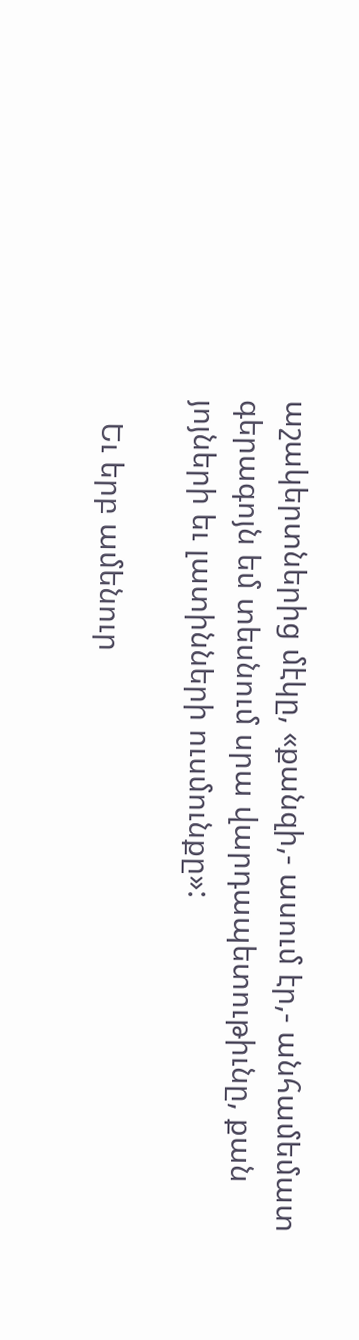աշակերտներից մէկը, «քանզի,- ասում էր,- անհամեմատ գերագոյն եմ տեսնում սրա վարդապետութիւնը, քան յոյների եւ լատինների ուսմունքը»:

   Եւ երբ ամենուր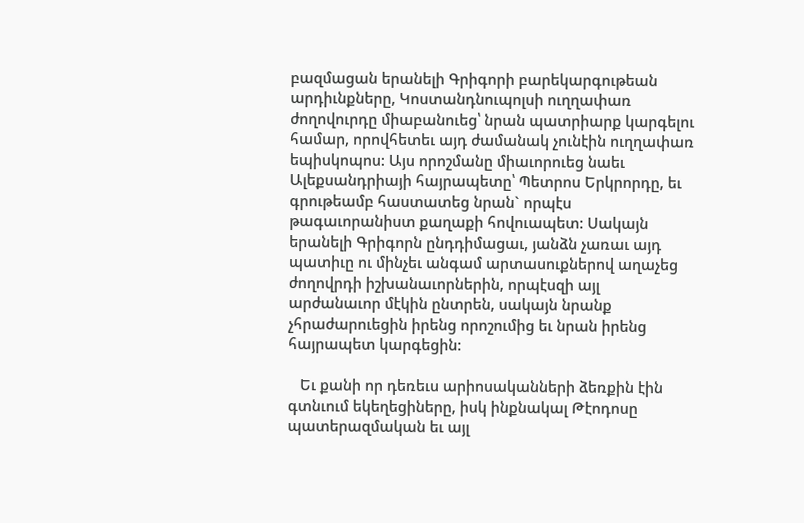բազմացան երանելի Գրիգորի բարեկարգութեան արդիւնքները, Կոստանդնուպոլսի ուղղափառ ժողովուրդը միաբանուեց՝ նրան պատրիարք կարգելու համար, որովհետեւ այդ ժամանակ չունէին ուղղափառ եպիսկոպոս: Այս որոշմանը միաւորուեց նաեւ Ալեքսանդրիայի հայրապետը՝ Պետրոս Երկրորդը, եւ գրութեամբ հաստատեց նրան` որպէս թագաւորանիստ քաղաքի հովուապետ: Սակայն երանելի Գրիգորն ընդդիմացաւ, յանձն չառաւ այդ պատիւը ու մինչեւ անգամ արտասուքներով աղաչեց ժողովրդի իշխանաւորներին, որպէսզի այլ արժանաւոր մէկին ընտրեն, սակայն նրանք չհրաժարուեցին իրենց որոշումից եւ նրան իրենց հայրապետ կարգեցին:

   Եւ քանի որ դեռեւս արիոսականների ձեռքին էին գտնւում եկեղեցիները, իսկ ինքնակալ Թէոդոսը պատերազմական եւ այլ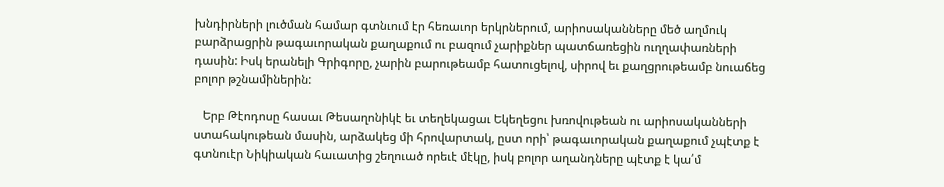խնդիրների լուծման համար գտնւում էր հեռաւոր երկրներում, արիոսականները մեծ աղմուկ բարձրացրին թագաւորական քաղաքում ու բազում չարիքներ պատճառեցին ուղղափառների դասին: Իսկ երանելի Գրիգորը, չարին բարութեամբ հատուցելով, սիրով եւ քաղցրութեամբ նուաճեց բոլոր թշնամիներին:

   Երբ Թէոդոսը հասաւ Թեսաղոնիկէ եւ տեղեկացաւ Եկեղեցու խռովութեան ու արիոսականների ստահակութեան մասին, արձակեց մի հրովարտակ, ըստ որի՝ թագաւորական քաղաքում չպէտք է գտնուէր Նիկիական հաւատից շեղուած որեւէ մէկը, իսկ բոլոր աղանդները պէտք է կա՛մ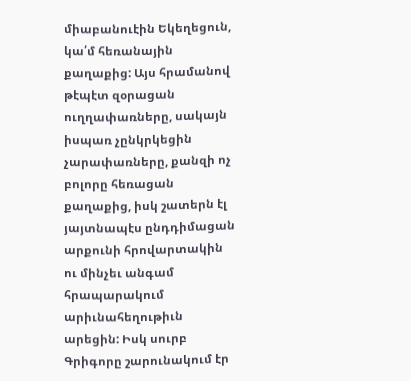միաբանուէին Եկեղեցուն, կա՛մ հեռանային քաղաքից: Այս հրամանով թէպէտ զօրացան ուղղափառները, սակայն իսպառ չընկրկեցին չարափառները, քանզի ոչ բոլորը հեռացան քաղաքից, իսկ շատերն էլ յայտնապէս ընդդիմացան արքունի հրովարտակին ու մինչեւ անգամ հրապարակում արիւնահեղութիւն արեցին: Իսկ սուրբ Գրիգորը շարունակում էր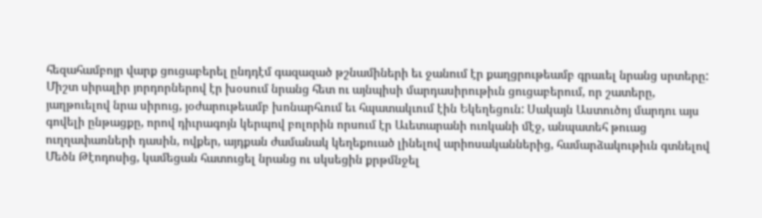հեզահամբոյր վարք ցուցաբերել ընդդէմ գազազած թշնամիների եւ ջանում էր քաղցրութեամբ գրաւել նրանց սրտերը: Միշտ սիրալիր յորդորներով էր խօսում նրանց հետ ու այնպիսի մարդասիրութիւն ցուցաբերում, որ շատերը, յաղթուելով նրա սիրուց, յօժարութեամբ խոնարհւում եւ հպատակւում էին Եկեղեցուն: Սակայն Աստուծոյ մարդու այս գովելի ընթացքը, որով դիւրագոյն կերպով բոլորին որսում էր Աւետարանի ուռկանի մէջ, անպատեհ թուաց ուղղափառների դասին, ովքեր, այդքան ժամանակ կեղեքուած լինելով արիոսականներից, համարձակութիւն գտնելով Մեծն Թէոդոսից, կամեցան հատուցել նրանց ու սկսեցին քրթմնջել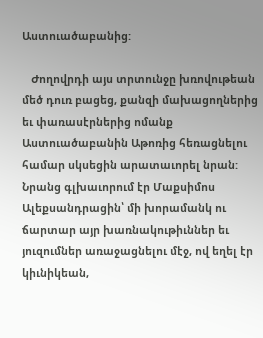Աստուածաբանից:

   Ժողովրդի այս տրտունջը խռովութեան մեծ դուռ բացեց, քանզի մախացողներից եւ փառասէրներից ոմանք Աստուածաբանին Աթոռից հեռացնելու համար սկսեցին արատաւորել նրան: Նրանց գլխաւորում էր Մաքսիմոս Ալեքսանդրացին՝ մի խորամանկ ու ճարտար այր խառնակութիւններ եւ յուզումներ առաջացնելու մէջ, ով եղել էր կիւնիկեան,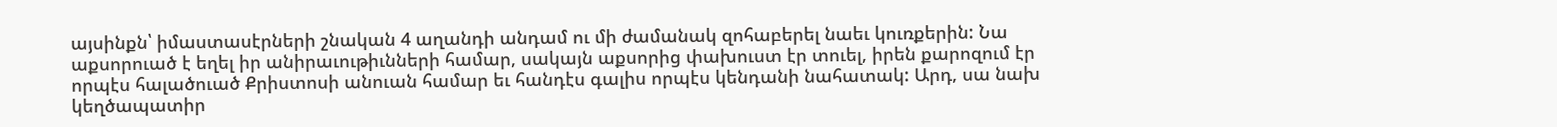այսինքն՝ իմաստասէրների շնական 4 աղանդի անդամ ու մի ժամանակ զոհաբերել նաեւ կուռքերին: Նա աքսորուած է եղել իր անիրաւութիւնների համար, սակայն աքսորից փախուստ էր տուել, իրեն քարոզում էր որպէս հալածուած Քրիստոսի անուան համար եւ հանդէս գալիս որպէս կենդանի նահատակ: Արդ, սա նախ կեղծապատիր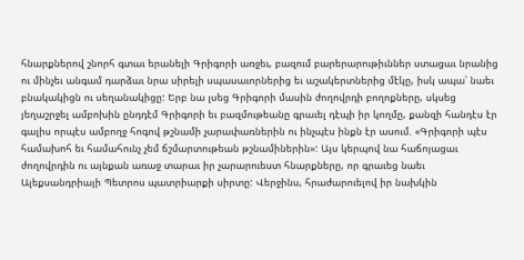հնարքներով շնորհ գտաւ երանելի Գրիգորի առջեւ, բազում բարերարութիւններ ստացաւ նրանից ու մինչեւ անգամ դարձաւ նրա սիրելի սպասաւորներից եւ աշակերտներից մէկը, իսկ ապա՝ նաեւ բնակակիցն ու սեղանակիցը: Երբ նա լսեց Գրիգորի մասին ժողովրդի բողոքները, սկսեց յեղաշրջել ամբոխին ընդդէմ Գրիգորի եւ բազմութեանը գրաւել դէպի իր կողմը, քանզի հանդէս էր գալիս որպէս ամբողջ հոգով թշնամի չարափառներին ու ինչպէս ինքն էր ասում. «Գրիգորի պէս համախոհ եւ համահունչ չեմ ճշմարտութեան թշնամիներին»: Այս կերպով նա հաճոյացաւ ժողովրդին ու այնքան առաջ տարաւ իր չարարուեստ հնարքները, որ գրաւեց նաեւ Ալեքսանդրիայի Պետրոս պատրիարքի սիրտը: Վերջինս, հրաժարուելով իր նախկին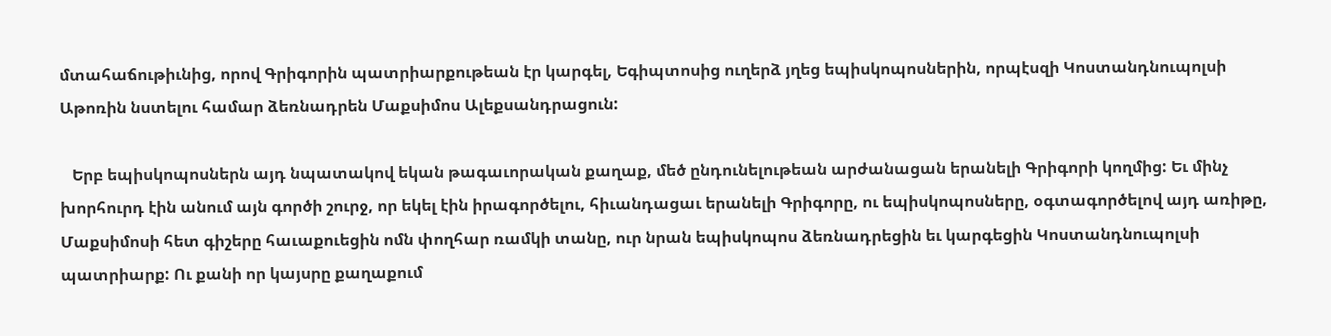մտահաճութիւնից, որով Գրիգորին պատրիարքութեան էր կարգել, Եգիպտոսից ուղերձ յղեց եպիսկոպոսներին, որպէսզի Կոստանդնուպոլսի Աթոռին նստելու համար ձեռնադրեն Մաքսիմոս Ալեքսանդրացուն:

   Երբ եպիսկոպոսներն այդ նպատակով եկան թագաւորական քաղաք, մեծ ընդունելութեան արժանացան երանելի Գրիգորի կողմից: Եւ մինչ խորհուրդ էին անում այն գործի շուրջ, որ եկել էին իրագործելու, հիւանդացաւ երանելի Գրիգորը, ու եպիսկոպոսները, օգտագործելով այդ առիթը, Մաքսիմոսի հետ գիշերը հաւաքուեցին ոմն փողհար ռամկի տանը, ուր նրան եպիսկոպոս ձեռնադրեցին եւ կարգեցին Կոստանդնուպոլսի պատրիարք: Ու քանի որ կայսրը քաղաքում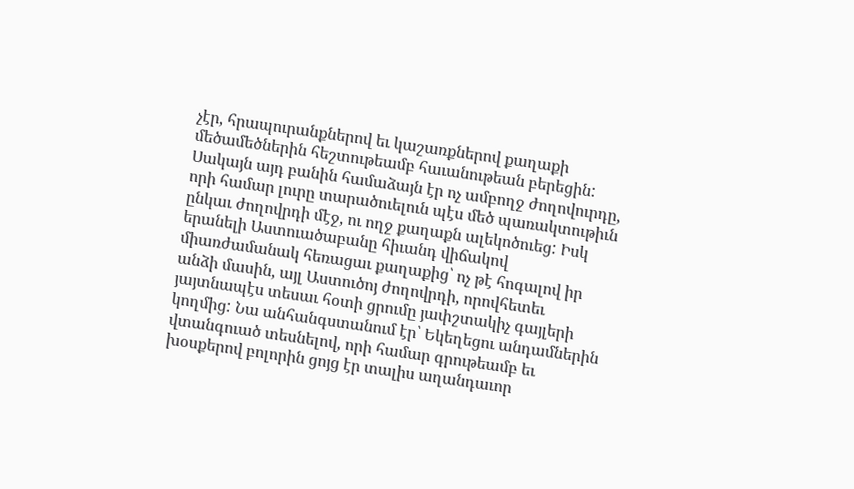չէր, հրապուրանքներով եւ կաշառքներով քաղաքի մեծամեծներին հեշտութեամբ հաւանութեան բերեցին: Սակայն այդ բանին համաձայն էր ոչ ամբողջ ժողովուրդը, որի համար լուրը տարածուելուն պէս մեծ պառակտութիւն ընկաւ ժողովրդի մէջ, ու ողջ քաղաքն ալեկոծուեց: Իսկ երանելի Աստուածաբանը հիւանդ վիճակով միառժամանակ հեռացաւ քաղաքից՝ ոչ թէ հոգալով իր անձի մասին, այլ Աստուծոյ ժողովրդի, որովհետեւ յայտնապէս տեսաւ հօտի ցրումը յափշտակիչ գայլերի կողմից: Նա անհանգստանում էր՝ Եկեղեցու անդամներին վտանգուած տեսնելով, որի համար գրութեամբ եւ խօսքերով բոլորին ցոյց էր տալիս աղանդաւոր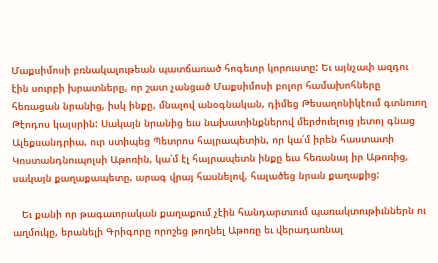Մաքսիմոսի բռնակալութեան պատճառած հոգեւոր կորուստը: Եւ այնչափ ազդու էին սուրբի խրատները, որ շատ չանցած Մաքսիմոսի բոլոր համախոհները հեռացան նրանից, իսկ ինքը, մնալով անօգնական, դիմեց Թեսաղոնիկէում գտնուող Թէոդոս կայսրին: Սակայն նրանից եւս նախատինքներով մերժուելուց յետոյ գնաց Ալեքսանդրիա, ուր ստիպեց Պետրոս հայրապետին, որ կա՛մ իրեն հաստատի Կոստանդնուպոլսի Աթոռին, կա՛մ էլ հայրապետն ինքը եւս հեռանայ իր Աթոռից, սակայն քաղաքապետը, արագ վրայ հասնելով, հալածեց նրան քաղաքից:

   Եւ քանի որ թագաւորական քաղաքում չէին հանդարտւում պառակտութիւններն ու աղմուկը, երանելի Գրիգորը որոշեց թողնել Աթոռը եւ վերադառնալ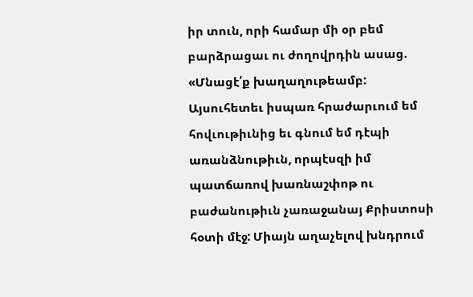իր տուն, որի համար մի օր բեմ բարձրացաւ ու ժողովրդին ասաց. «Մնացէ՛ք խաղաղութեամբ: Այսուհետեւ իսպառ հրաժարւում եմ հովւութիւնից եւ գնում եմ դէպի առանձնութիւն, որպէսզի իմ պատճառով խառնաշփոթ ու բաժանութիւն չառաջանայ Քրիստոսի հօտի մէջ: Միայն աղաչելով խնդրում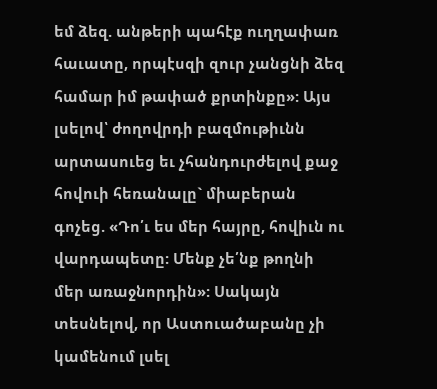եմ ձեզ. անթերի պահէք ուղղափառ հաւատը, որպէսզի զուր չանցնի ձեզ համար իմ թափած քրտինքը»: Այս լսելով՝ ժողովրդի բազմութիւնն արտասուեց եւ չհանդուրժելով քաջ հովուի հեռանալը` միաբերան գոչեց. «Դո՛ւ ես մեր հայրը, հովիւն ու վարդապետը: Մենք չե՛նք թողնի մեր առաջնորդին»: Սակայն տեսնելով, որ Աստուածաբանը չի կամենում լսել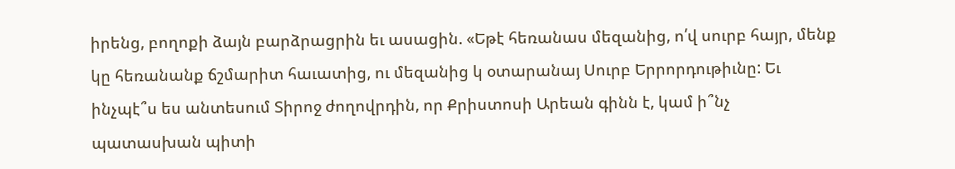իրենց, բողոքի ձայն բարձրացրին եւ ասացին. «Եթէ հեռանաս մեզանից, ո՛վ սուրբ հայր, մենք կը հեռանանք ճշմարիտ հաւատից, ու մեզանից կ օտարանայ Սուրբ Երրորդութիւնը: Եւ ինչպէ՞ս ես անտեսում Տիրոջ ժողովրդին, որ Քրիստոսի Արեան գինն է, կամ ի՞նչ պատասխան պիտի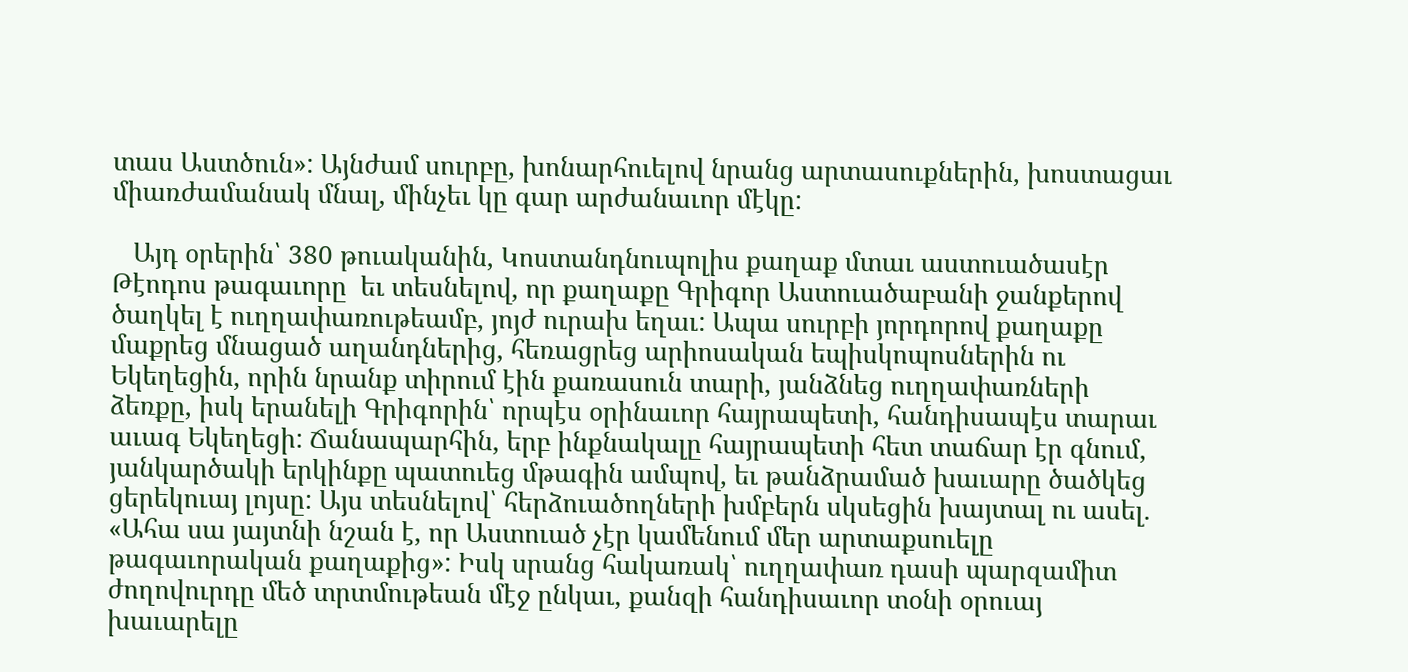տաս Աստծուն»: Այնժամ սուրբը, խոնարհուելով նրանց արտասուքներին, խոստացաւ միառժամանակ մնալ, մինչեւ կը գար արժանաւոր մէկը:

   Այդ օրերին՝ 380 թուականին, Կոստանդնուպոլիս քաղաք մտաւ աստուածասէր Թէոդոս թագաւորը  եւ տեսնելով, որ քաղաքը Գրիգոր Աստուածաբանի ջանքերով ծաղկել է ուղղափառութեամբ, յոյժ ուրախ եղաւ: Ապա սուրբի յորդորով քաղաքը մաքրեց մնացած աղանդներից, հեռացրեց արիոսական եպիսկոպոսներին ու Եկեղեցին, որին նրանք տիրում էին քառասուն տարի, յանձնեց ուղղափառների ձեռքը, իսկ երանելի Գրիգորին՝ որպէս օրինաւոր հայրապետի, հանդիսապէս տարաւ աւագ Եկեղեցի: Ճանապարհին, երբ ինքնակալը հայրապետի հետ տաճար էր գնում, յանկարծակի երկինքը պատուեց մթագին ամպով, եւ թանձրամած խաւարը ծածկեց ցերեկուայ լոյսը: Այս տեսնելով՝ հերձուածողների խմբերն սկսեցին խայտալ ու ասել. «Ահա սա յայտնի նշան է, որ Աստուած չէր կամենում մեր արտաքսուելը թագաւորական քաղաքից»: Իսկ սրանց հակառակ՝ ուղղափառ դասի պարզամիտ ժողովուրդը մեծ տրտմութեան մէջ ընկաւ, քանզի հանդիսաւոր տօնի օրուայ խաւարելը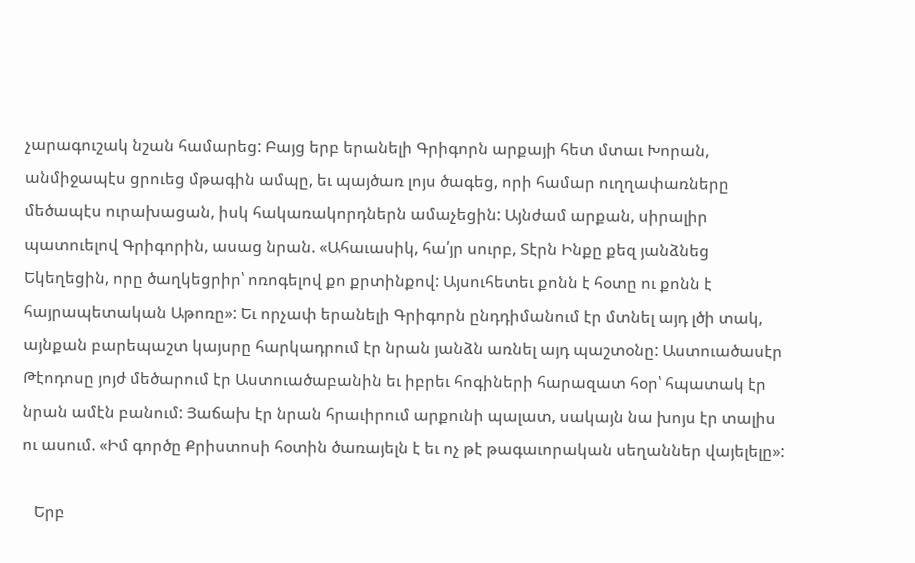չարագուշակ նշան համարեց: Բայց երբ երանելի Գրիգորն արքայի հետ մտաւ Խորան, անմիջապէս ցրուեց մթագին ամպը, եւ պայծառ լոյս ծագեց, որի համար ուղղափառները մեծապէս ուրախացան, իսկ հակառակորդներն ամաչեցին: Այնժամ արքան, սիրալիր պատուելով Գրիգորին, ասաց նրան. «Ահաւասիկ, հա՛յր սուրբ, Տէրն Ինքը քեզ յանձնեց Եկեղեցին, որը ծաղկեցրիր՝ ոռոգելով քո քրտինքով: Այսուհետեւ քոնն է հօտը ու քոնն է հայրապետական Աթոռը»: Եւ որչափ երանելի Գրիգորն ընդդիմանում էր մտնել այդ լծի տակ, այնքան բարեպաշտ կայսրը հարկադրում էր նրան յանձն առնել այդ պաշտօնը: Աստուածասէր Թէոդոսը յոյժ մեծարում էր Աստուածաբանին եւ իբրեւ հոգիների հարազատ հօր՝ հպատակ էր նրան ամէն բանում: Յաճախ էր նրան հրաւիրում արքունի պալատ, սակայն նա խոյս էր տալիս ու ասում. «Իմ գործը Քրիստոսի հօտին ծառայելն է եւ ոչ թէ թագաւորական սեղաններ վայելելը»:

   Երբ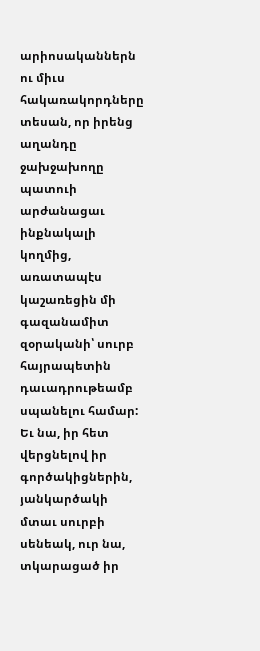արիոսականներն ու միւս հակառակորդները տեսան, որ իրենց աղանդը ջախջախողը պատուի արժանացաւ ինքնակալի կողմից, առատապէս կաշառեցին մի գազանամիտ զօրականի՝ սուրբ հայրապետին դաւադրութեամբ սպանելու համար: Եւ նա, իր հետ վերցնելով իր գործակիցներին, յանկարծակի մտաւ սուրբի սենեակ, ուր նա, տկարացած իր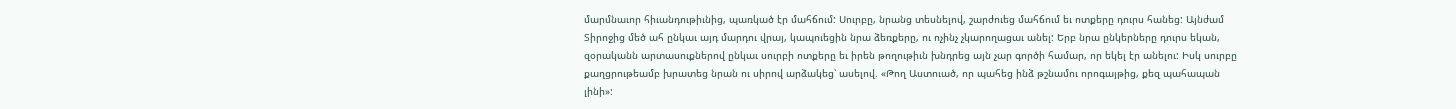մարմնաւոր հիւանդութիւնից, պառկած էր մահճում: Սուրբը, նրանց տեսնելով, շարժուեց մահճում եւ ոտքերը դուրս հանեց: Այնժամ Տիրոջից մեծ ահ ընկաւ այդ մարդու վրայ, կապուեցին նրա ձեռքերը, ու ոչինչ չկարողացաւ անել: Երբ նրա ընկերները դուրս եկան,  զօրականն արտասուքներով ընկաւ սուրբի ոտքերը եւ իրեն թողութիւն խնդրեց այն չար գործի համար, որ եկել էր անելու: Իսկ սուրբը քաղցրութեամբ խրատեց նրան ու սիրով արձակեց՝ ասելով. «Թող Աստուած, որ պահեց ինձ թշնամու որոգայթից, քեզ պահապան լինի»: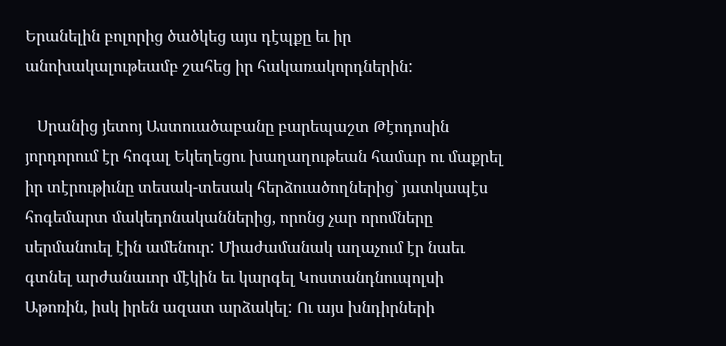Երանելին բոլորից ծածկեց այս դէպքը եւ իր անոխակալութեամբ շահեց իր հակառակորդներին:

   Սրանից յետոյ Աստուածաբանը բարեպաշտ Թէոդոսին յորդորում էր հոգալ Եկեղեցու խաղաղութեան համար ու մաքրել իր տէրութիւնը տեսակ-տեսակ հերձուածողներից` յատկապէս հոգեմարտ մակեդոնականներից, որոնց չար որոմները սերմանուել էին ամենուր: Միաժամանակ աղաչում էր նաեւ գտնել արժանաւոր մէկին եւ կարգել Կոստանդնուպոլսի Աթոռին, իսկ իրեն ազատ արձակել: Ու այս խնդիրների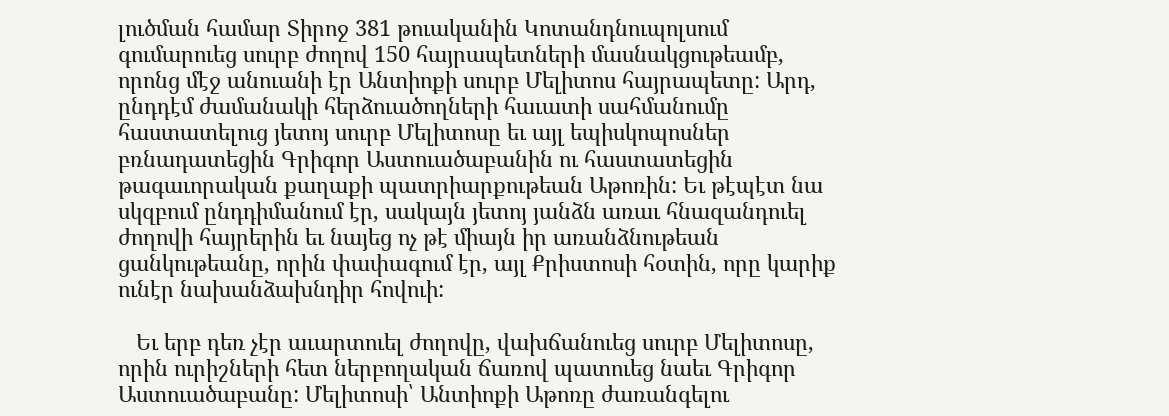լուծման համար Տիրոջ 381 թուականին Կոտանդնուպոլսում գումարուեց սուրբ ժողով 150 հայրապետների մասնակցութեամբ, որոնց մէջ անուանի էր Անտիոքի սուրբ Մելիտոս հայրապետը: Արդ, ընդդէմ ժամանակի հերձուածողների հաւատի սահմանումը հաստատելուց յետոյ սուրբ Մելիտոսը եւ այլ եպիսկոպոսներ բռնադատեցին Գրիգոր Աստուածաբանին ու հաստատեցին թագաւորական քաղաքի պատրիարքութեան Աթոռին: Եւ թէպէտ նա սկզբում ընդդիմանում էր, սակայն յետոյ յանձն առաւ հնազանդուել ժողովի հայրերին եւ նայեց ոչ թէ միայն իր առանձնութեան ցանկութեանը, որին փափագում էր, այլ Քրիստոսի հօտին, որը կարիք ունէր նախանձախնդիր հովուի:

   Եւ երբ դեռ չէր աւարտուել ժողովը, վախճանուեց սուրբ Մելիտոսը, որին ուրիշների հետ ներբողական ճառով պատուեց նաեւ Գրիգոր Աստուածաբանը: Մելիտոսի՝ Անտիոքի Աթոռը ժառանգելու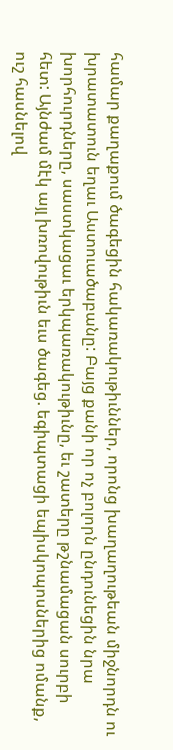համար քաղաքում ծագեցին հակառակութիւններ, որոնց խաղաղութեան միջնորդն ու խրատատուն եղաւ Աստուածաբանը: Բայց քանի որ ոչ բոլորն ընդունեցին նրա խորհուրդները, սաստկացաւ երկպառակութիւնը, եւ շատերը թշնամացան սուրբի հետ: Այնժամ մէկ այլ խռովութիւն եւս ծագեց. եգիպտացի եպիսկոպոսներից ոմանք, ուշ հասնելով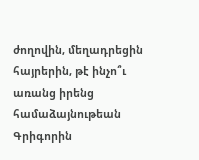ժողովին, մեղադրեցին հայրերին, թէ ինչո՞ւ առանց իրենց համաձայնութեան Գրիգորին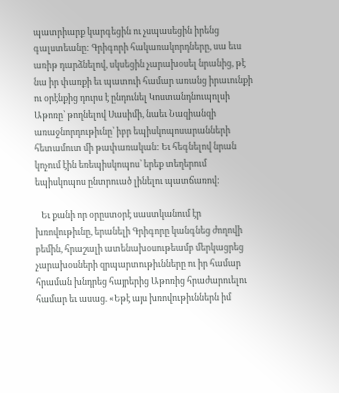պատրիարք կարգեցին ու չսպասեցին իրենց գալստեանը: Գրիգորի հակառակորդները, սա եւս առիթ դարձնելով, սկսեցին չարախօսել նրանից, թէ նա իր փառքի եւ պատուի համար առանց իրաւունքի ու օրէնքից դուրս է ընդունել Կոստանդնուպոլսի Աթոռը՝ թողնելով Սասիմի, նաեւ Նազիանզի առաջնորդութիւնը՝ իբր եպիսկոպոսարանների հետամուտ մի թափառական: Եւ հեգնելով նրան կոչում էին եռեպիսկոպոս՝ երեք տեղերում եպիսկոպոս ընտրուած լինելու պատճառով:

   Եւ քանի որ օրըստօրէ սաստկանում էր խռովութիւնը, երանելի Գրիգորը կանգնեց ժողովի բեմին, հրաշալի ատենախօսութեամբ մերկացրեց չարախօսների զրպարտութիւնները ու իր համար հրաման խնդրեց հայրերից Աթոռից հրաժարուելու համար եւ ասաց. «Եթէ այս խռովութիւններն իմ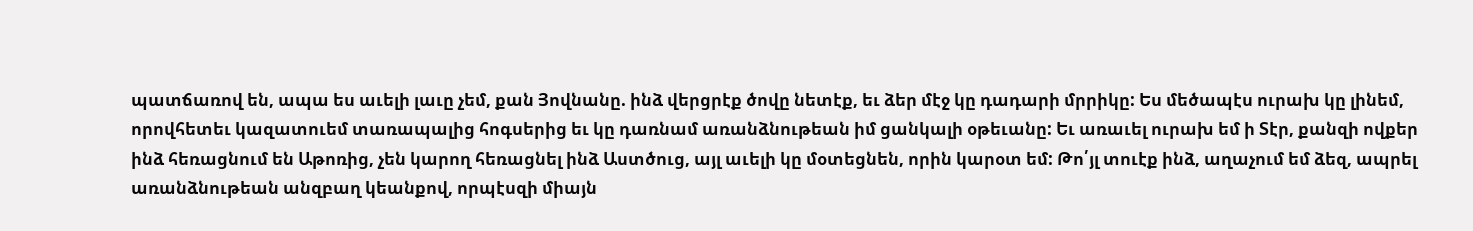պատճառով են, ապա ես աւելի լաւը չեմ, քան Յովնանը. ինձ վերցրէք ծովը նետէք, եւ ձեր մէջ կը դադարի մրրիկը: Ես մեծապէս ուրախ կը լինեմ, որովհետեւ կազատուեմ տառապալից հոգսերից եւ կը դառնամ առանձնութեան իմ ցանկալի օթեւանը: Եւ առաւել ուրախ եմ ի Տէր, քանզի ովքեր ինձ հեռացնում են Աթոռից, չեն կարող հեռացնել ինձ Աստծուց, այլ աւելի կը մօտեցնեն, որին կարօտ եմ: Թո՛յլ տուէք ինձ, աղաչում եմ ձեզ, ապրել առանձնութեան անզբաղ կեանքով, որպէսզի միայն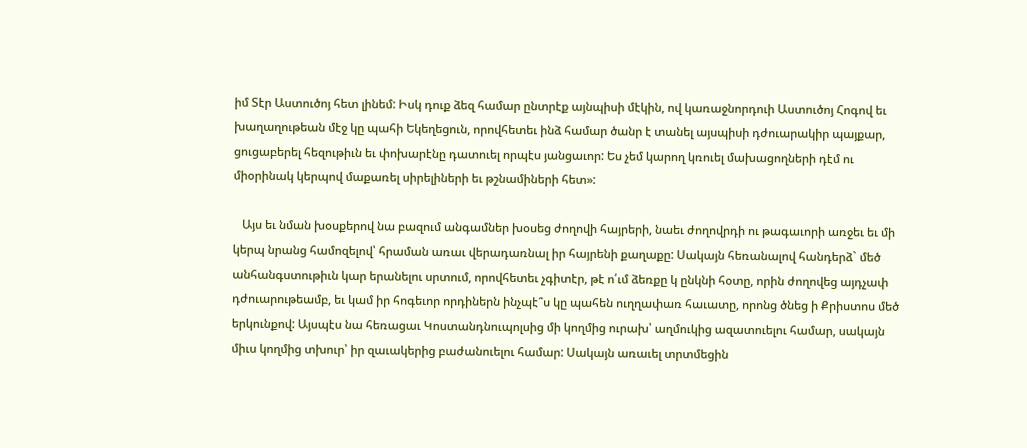իմ Տէր Աստուծոյ հետ լինեմ: Իսկ դուք ձեզ համար ընտրէք այնպիսի մէկին, ով կառաջնորդուի Աստուծոյ Հոգով եւ խաղաղութեան մէջ կը պահի Եկեղեցուն, որովհետեւ ինձ համար ծանր է տանել այսպիսի դժուարակիր պայքար, ցուցաբերել հեզութիւն եւ փոխարէնը դատուել որպէս յանցաւոր: Ես չեմ կարող կռուել մախացողների դէմ ու միօրինակ կերպով մաքառել սիրելիների եւ թշնամիների հետ»:

   Այս եւ նման խօսքերով նա բազում անգամներ խօսեց ժողովի հայրերի, նաեւ ժողովրդի ու թագաւորի առջեւ եւ մի կերպ նրանց համոզելով՝ հրաման առաւ վերադառնալ իր հայրենի քաղաքը: Սակայն հեռանալով հանդերձ` մեծ անհանգստութիւն կար երանելու սրտում, որովհետեւ չգիտէր, թէ ո՛ւմ ձեռքը կ ընկնի հօտը, որին ժողովեց այդչափ դժուարութեամբ, եւ կամ իր հոգեւոր որդիներն ինչպէ՞ս կը պահեն ուղղափառ հաւատը, որոնց ծնեց ի Քրիստոս մեծ երկունքով: Այսպէս նա հեռացաւ Կոստանդնուպոլսից մի կողմից ուրախ՝ աղմուկից ազատուելու համար, սակայն միւս կողմից տխուր՝ իր զաւակերից բաժանուելու համար: Սակայն առաւել տրտմեցին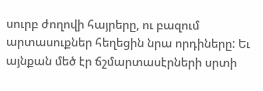սուրբ ժողովի հայրերը, ու բազում արտասուքներ հեղեցին նրա որդիները: Եւ այնքան մեծ էր ճշմարտասէրների սրտի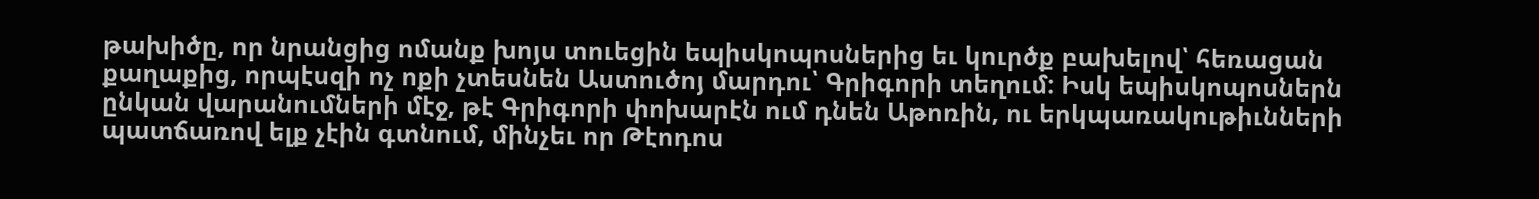թախիծը, որ նրանցից ոմանք խոյս տուեցին եպիսկոպոսներից եւ կուրծք բախելով՝ հեռացան քաղաքից, որպէսզի ոչ ոքի չտեսնեն Աստուծոյ մարդու՝ Գրիգորի տեղում: Իսկ եպիսկոպոսներն ընկան վարանումների մէջ, թէ Գրիգորի փոխարէն ում դնեն Աթոռին, ու երկպառակութիւնների պատճառով ելք չէին գտնում, մինչեւ որ Թէոդոս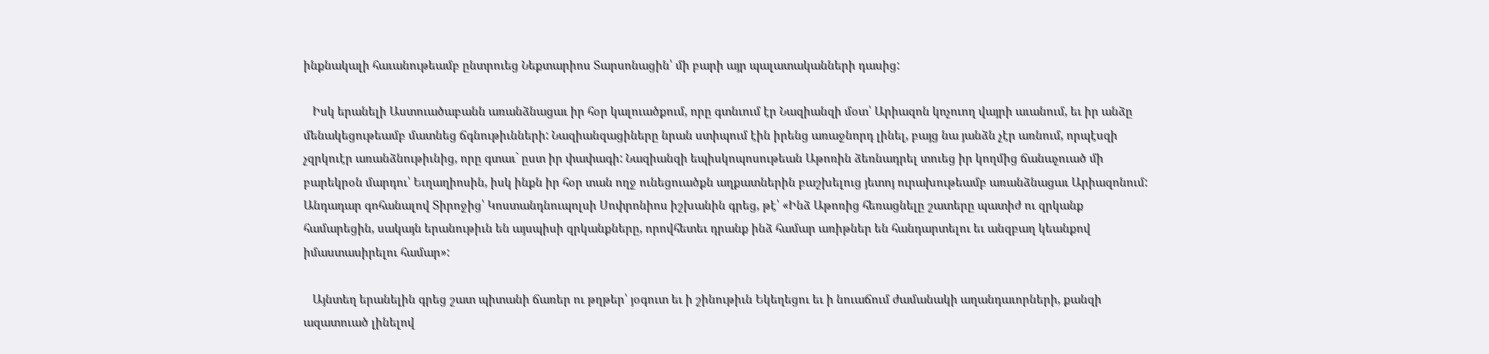ինքնակալի հաւանութեամբ ընտրուեց Նեքտարիոս Տարսոնացին՝ մի բարի այր պալատականների դասից:

   Իսկ երանելի Աստուածաբանն առանձնացաւ իր հօր կալուածքում, որը գտնւում էր Նազիանզի մօտ՝ Արիազոն կոչուող վայրի աւանում, եւ իր անձը մենակեցութեամբ մատնեց ճգնութիւնների: Նազիանզացիները նրան ստիպում էին իրենց առաջնորդ լինել, բայց նա յանձն չէր առնում, որպէսզի չզրկուէր առանձնութիւնից, որը գտաւ` ըստ իր փափագի: Նազիանզի եպիսկոպոսութեան Աթոռին ձեռնադրել տուեց իր կողմից ճանաչուած մի բարեկրօն մարդու՝ Եւղաղիոսին, իսկ ինքն իր հօր տան ողջ ունեցուածքն աղքատներին բաշխելուց յետոյ ուրախութեամբ առանձնացաւ Արիազոնում: Անդադար գոհանալով Տիրոջից՝ Կոստանդնուպոլսի Սոփրոնիոս իշխանին գրեց, թէ՝ «Ինձ Աթոռից հեռացնելը շատերը պատիժ ու զրկանք համարեցին, սակայն երանութիւն են այսպիսի զրկանքները, որովհետեւ դրանք ինձ համար առիթներ են հանդարտելու եւ անզբաղ կեանքով իմաստասիրելու համար»:

   Այնտեղ երանելին գրեց շատ պիտանի ճառեր ու թղթեր՝ յօգուտ եւ ի շինութիւն Եկեղեցու եւ ի նուաճում ժամանակի աղանդաւորների, քանզի ազատուած լինելով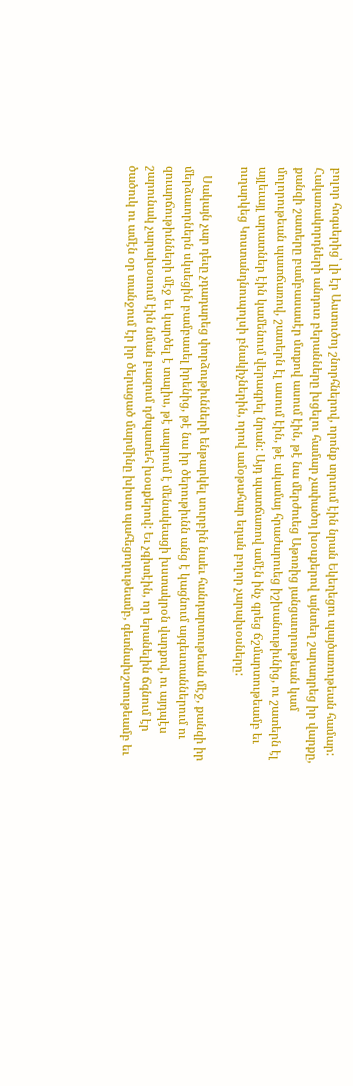բոլոր հոգսերից՝ լի էր Աստուծոյ շնորհներով, որոնք տրւում էին նրան Եկեղեցու պայծառութեան համար: Հակառակորդների անդուռ բերանները խցելու համար չափածոյ խօսքերով այնտեղ շարադրեց իր վարքը, քանզի շատերը բամբասասէր մտքով ասում էին, թէ նա մերժուեց Աթոռից յանցաւորութեան կամ մոլորութեան պատճառով, շատերն էլ ասում էին, թէ ակամայ հրաժարուեց իշխանութիւնից, ու շատերն էլ այլեւայլ արատներ էին կամենում վերագրել նրան: Այդ պատճառով ամէն ինչ գրեց ճշմարտութեամբ եւ ուղարկեց Կոստանդնուպոլսի բնակիչներին, որով ամօթահար եղան բոլոր չարախօսները:

   Սակայն չար դեւը չդադարեց փորձութիւնների ենթարկել սուրբին նաեւ հանդարտութեան մէջ, քանզի իր մերձաւորներն սկսեցին բամբասել իրենից, թէ նա իր ծերութիւնն անց է կացնում այգեստաններում ու զուարճութիւնների մէջ եւ կարծել է տալիս, թէ ապրում է մենակեացի խստակրօն վարքով, ու այդպէս շարունակ չարախօսում էին նման բազում դժպատեհ խօսքերով: Եւ չգիտէին, որ երանելին ճգնում էր ծածուկ ու ամէն օր տանջում էր իր ծերացած մարմինը խիստ պահեցողութեամբ, գետնախշտութեամբ եւ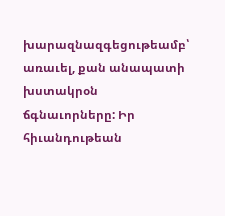խարազնազգեցութեամբ՝ առաւել, քան անապատի խստակրօն ճգնաւորները: Իր հիւանդութեան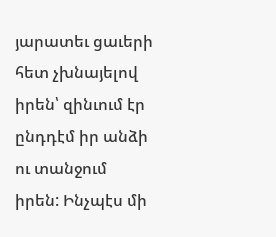յարատեւ ցաւերի հետ չխնայելով իրեն՝ զինւում էր ընդդէմ իր անձի ու տանջում իրեն: Ինչպէս մի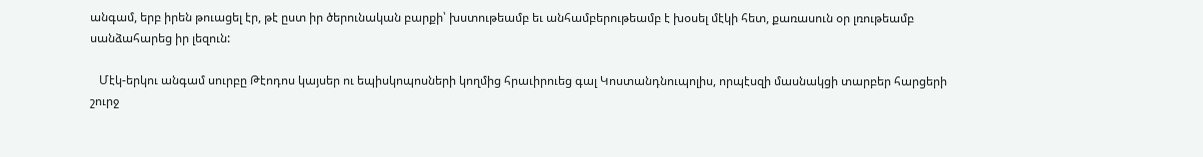անգամ, երբ իրեն թուացել էր, թէ ըստ իր ծերունական բարքի՝ խստութեամբ եւ անհամբերութեամբ է խօսել մէկի հետ, քառասուն օր լռութեամբ սանձահարեց իր լեզուն:

   Մէկ-երկու անգամ սուրբը Թէոդոս կայսեր ու եպիսկոպոսների կողմից հրաւիրուեց գալ Կոստանդնուպոլիս, որպէսզի մասնակցի տարբեր հարցերի շուրջ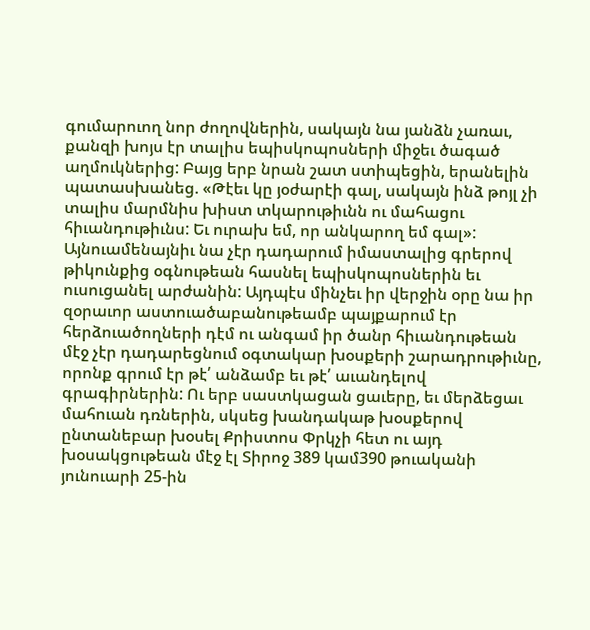գումարուող նոր ժողովներին, սակայն նա յանձն չառաւ, քանզի խոյս էր տալիս եպիսկոպոսների միջեւ ծագած աղմուկներից: Բայց երբ նրան շատ ստիպեցին, երանելին պատասխանեց. «Թէեւ կը յօժարէի գալ, սակայն ինձ թոյլ չի տալիս մարմնիս խիստ տկարութիւնն ու մահացու հիւանդութիւնս: Եւ ուրախ եմ, որ անկարող եմ գալ»: Այնուամենայնիւ նա չէր դադարում իմաստալից գրերով թիկունքից օգնութեան հասնել եպիսկոպոսներին եւ ուսուցանել արժանին: Այդպէս մինչեւ իր վերջին օրը նա իր զօրաւոր աստուածաբանութեամբ պայքարում էր հերձուածողների դէմ ու անգամ իր ծանր հիւանդութեան մէջ չէր դադարեցնում օգտակար խօսքերի շարադրութիւնը, որոնք գրում էր թէ՛ անձամբ եւ թէ՛ աւանդելով գրագիրներին: Ու երբ սաստկացան ցաւերը, եւ մերձեցաւ մահուան դռներին, սկսեց խանդակաթ խօսքերով ընտանեբար խօսել Քրիստոս Փրկչի հետ ու այդ խօսակցութեան մէջ էլ Տիրոջ 389 կամ390 թուականի յունուարի 25-ին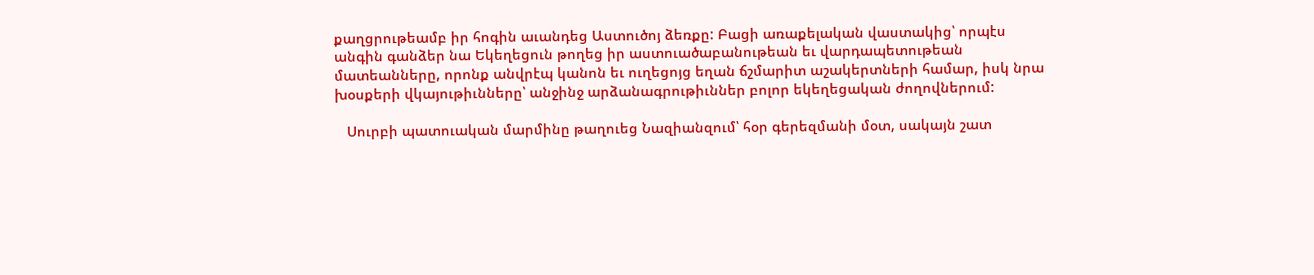քաղցրութեամբ իր հոգին աւանդեց Աստուծոյ ձեռքը: Բացի առաքելական վաստակից՝ որպէս անգին գանձեր նա Եկեղեցուն թողեց իր աստուածաբանութեան եւ վարդապետութեան մատեանները, որոնք անվրէպ կանոն եւ ուղեցոյց եղան ճշմարիտ աշակերտների համար, իսկ նրա խօսքերի վկայութիւնները՝ անջինջ արձանագրութիւններ բոլոր եկեղեցական ժողովներում:

   Սուրբի պատուական մարմինը թաղուեց Նազիանզում՝ հօր գերեզմանի մօտ, սակայն շատ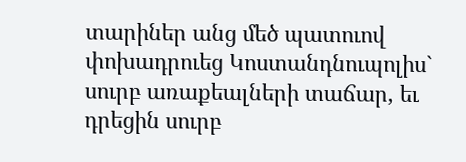տարիներ անց մեծ պատուով փոխադրուեց Կոստանդնուպոլիս` սուրբ առաքեալների տաճար, եւ դրեցին սուրբ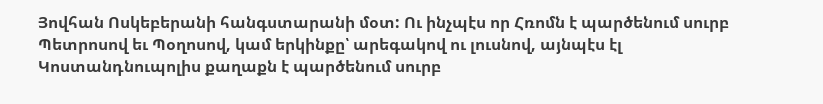Յովհան Ոսկեբերանի հանգստարանի մօտ: Ու ինչպէս որ Հռոմն է պարծենում սուրբ Պետրոսով եւ Պօղոսով, կամ երկինքը՝ արեգակով ու լուսնով, այնպէս էլ Կոստանդնուպոլիս քաղաքն է պարծենում սուրբ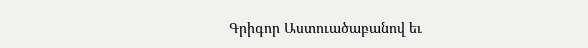Գրիգոր Աստուածաբանով եւ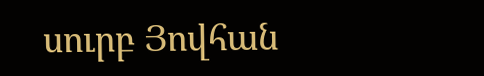սուրբ Յովհան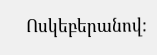Ոսկեբերանով: